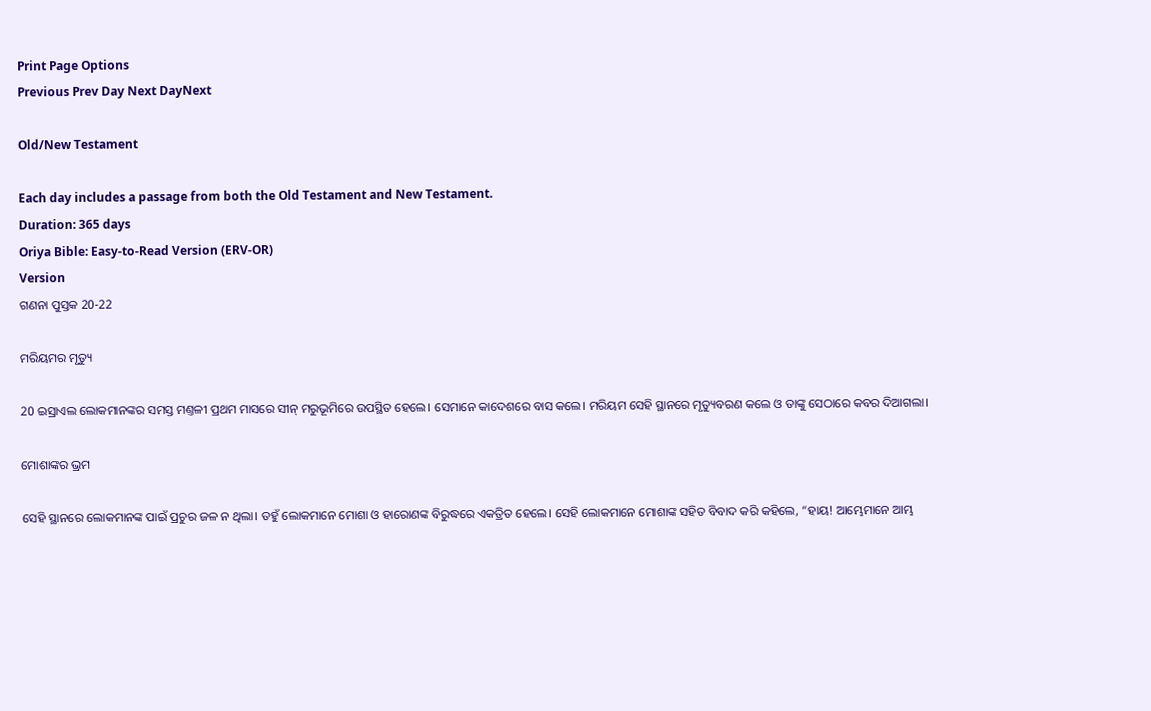Print Page Options
Previous Prev Day Next DayNext

Old/New Testament

Each day includes a passage from both the Old Testament and New Testament.
Duration: 365 days
Oriya Bible: Easy-to-Read Version (ERV-OR)
Version
ଗଣନା ପୁସ୍ତକ 20-22

ମରିୟମର ମୃତ୍ୟୁ

20 ଇସ୍ରାଏଲ ଲୋକମାନଙ୍କର ସମସ୍ତ ମଣ୍ତଳୀ ପ୍ରଥମ ମାସରେ ସୀନ୍ ମରୁଭୂମିରେ ଉପସ୍ଥିତ ହେଲେ। ସେମାନେ କାଦେଶରେ ବାସ କଲେ। ମରିୟମ ସେହି ସ୍ଥାନରେ ମୃତ୍ୟୁବରଣ କଲେ ଓ ତାଙ୍କୁ ସେଠାରେ କବର ଦିଆଗଲା।

ମୋଶାଙ୍କର ଭ୍ରମ

ସେହି ସ୍ଥାନରେ ଲୋକମାନଙ୍କ ପାଇଁ ପ୍ରଚୁର ଜଳ ନ ଥିଲା। ତହୁଁ ଲୋକମାନେ ମୋଶା ଓ ହାରୋଣଙ୍କ ବିରୁଦ୍ଧରେ ଏକତ୍ରିତ ହେଲେ। ସେହି ଲୋକମାନେ ମୋଶାଙ୍କ ସହିତ ବିବାଦ କରି କହିଲେ, “ହାୟ! ଆମ୍ଭେମାନେ ଆମ୍ଭ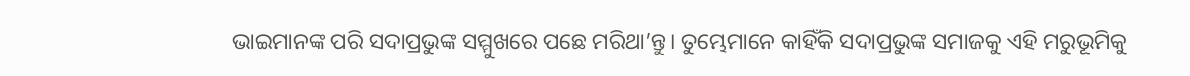ଭାଇମାନଙ୍କ ପରି ସଦାପ୍ରଭୁଙ୍କ ସମ୍ମୁଖରେ ପଛେ ମରିଥା’ନ୍ତୁ। ତୁମ୍ଭେମାନେ କାହିଁକି ସଦାପ୍ରଭୁଙ୍କ ସମାଜକୁ ଏହି ମରୁଭୂମିକୁ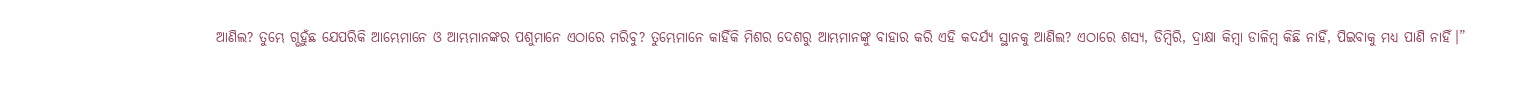ଆଣିଲ? ତୁମ୍ଭେ ଗ୍ଭହୁଁଛ ଯେପରିକି ଆମ୍ଭେମାନେ ଓ ଆମ୍ଭମାନଙ୍କର ପଶୁମାନେ ଏଠାରେ ମରିବୁ? ତୁମ୍ଭେମାନେ କାହିଁକି ମିଶର ଦେଶରୁ ଆମ୍ଭମାନଙ୍କୁ ବାହାର କରି ଏହି କଦର୍ଯ୍ୟ ସ୍ଥାନକୁ ଆଣିଲ? ଏଠାରେ ଶସ୍ୟ, ଡିମ୍ବିରି, ଦ୍ରାକ୍ଷା କିମ୍ବା ଡାଳିମ୍ବ କିଛି ନାହିଁ, ପିଇବାକୁ ମଧ୍ୟ ପାଣି ନାହିଁ।”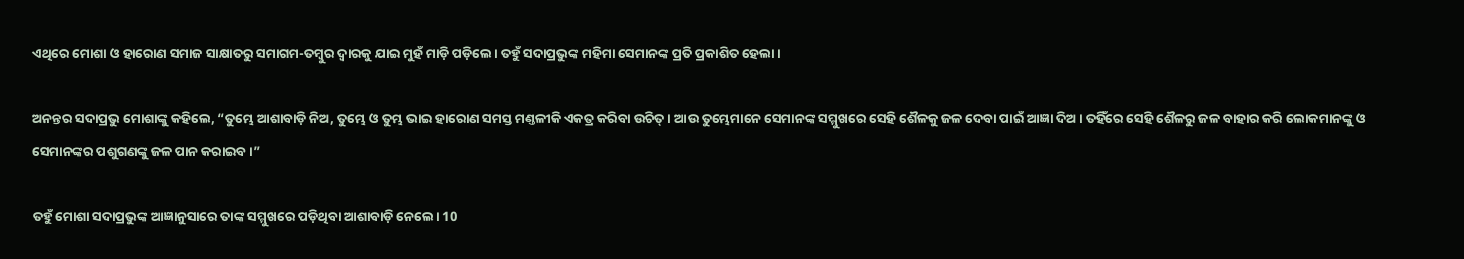ଏଥିରେ ମୋଶା ଓ ହାରୋଣ ସମାଜ ସାକ୍ଷାତରୁ ସମାଗମ-ତମ୍ବୁର ଦ୍ୱାରକୁ ଯାଇ ମୁହଁ ମାଡ଼ି ପଡ଼ିଲେ। ତହୁଁ ସଦାପ୍ରଭୁଙ୍କ ମହିମା ସେମାନଙ୍କ ପ୍ରତି ପ୍ରକାଶିତ ହେଲା।

ଅନନ୍ତର ସଦାପ୍ରଭୁ ମୋଶାଙ୍କୁ କହିଲେ, “ତୁମ୍ଭେ ଆଶାବାଡ଼ି ନିଅ, ତୁମ୍ଭେ ଓ ତୁମ୍ଭ ଭାଇ ହାରୋଣ ସମସ୍ତ ମଣ୍ତଳୀକି ଏକତ୍ର କରିବା ଉଚିତ୍। ଆଉ ତୁମ୍ଭେମାନେ ସେମାନଙ୍କ ସମ୍ମୁଖରେ ସେହି ଶୈଳକୁ ଜଳ ଦେବା ପାଇଁ ଆଜ୍ଞା ଦିଅ। ତହିଁରେ ସେହି ଶୈଳରୁ ଜଳ ବାହାର କରି ଲୋକମାନଙ୍କୁ ଓ ସେମାନଙ୍କର ପଶୁଗଣଙ୍କୁ ଜଳ ପାନ କରାଇବ।”

ତହୁଁ ମୋଶା ସଦାପ୍ରଭୁଙ୍କ ଆଜ୍ଞାନୁସାରେ ତାଙ୍କ ସମ୍ମୁଖରେ ପଡ଼ିଥିବା ଆଶାବାଡ଼ି ନେଲେ। 10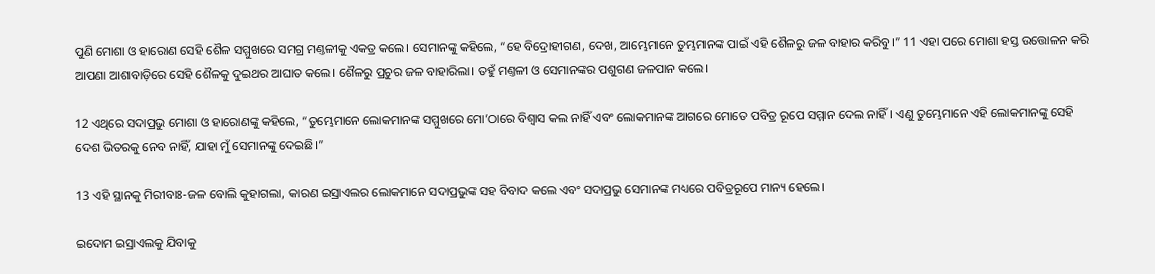ପୁଣି ମୋଶା ଓ ହାରୋଣ ସେହି ଶୈଳ ସମ୍ମୁଖରେ ସମଗ୍ର ମଣ୍ତଳୀକୁ ଏକତ୍ର କଲେ। ସେମାନଙ୍କୁ କହିଲେ, “ହେ ବିଦ୍ରୋହୀଗଣ, ଦେଖ, ଆମ୍ଭେମାନେ ତୁମ୍ଭମାନଙ୍କ ପାଇଁ ଏହି ଶୈଳରୁ ଜଳ ବାହାର କରିବୁ।” 11 ଏହା ପରେ ମୋଶା ହସ୍ତ ଉତ୍ତୋଳନ କରି ଆପଣା ଆଶାବାଡ଼ିରେ ସେହି ଶୈଳକୁ ଦୁଇଥର ଆଘାତ କଲେ। ଶୈଳରୁ ପ୍ରଚୁର ଜଳ ବାହାରିଲା। ତହୁଁ ମଣ୍ତଳୀ ଓ ସେମାନଙ୍କର ପଶୁଗଣ ଜଳପାନ କଲେ।

12 ଏଥିରେ ସଦାପ୍ରଭୁ ମୋଶା ଓ ହାରୋଣଙ୍କୁ କହିଲେ, “ତୁମ୍ଭେମାନେ ଲୋକମାନଙ୍କ ସମ୍ମୁଖରେ ମୋ’ଠାରେ ବିଶ୍ୱାସ କଲ ନାହିଁ ଏବଂ ଲୋକମାନଙ୍କ ଆଗରେ ମୋତେ ପବିତ୍ର ରୂପେ ସମ୍ମାନ ଦେଲ ନାହିଁ। ଏଣୁ ତୁମ୍ଭେମାନେ ଏହି ଲୋକମାନଙ୍କୁ ସେହି ଦେଶ ଭିତରକୁ ନେବ ନାହିଁ, ଯାହା ମୁଁ ସେମାନଙ୍କୁ ଦେଇଛି।”

13 ଏହି ସ୍ଥାନକୁ ମିରୀବାଃ-ଜଳ ବୋଲି କୁହାଗଲା, କାରଣ ଇସ୍ରାଏଲର ଲୋକମାନେ ସଦାପ୍ରଭୁଙ୍କ ସହ ବିବାଦ କଲେ ଏବଂ ସଦାପ୍ରଭୁ ସେମାନଙ୍କ ମଧ୍ୟରେ ପବିତ୍ରରୂପେ ମାନ୍ୟ ହେଲେ।

ଇଦୋମ ଇସ୍ରାଏଲକୁ ଯିବାକୁ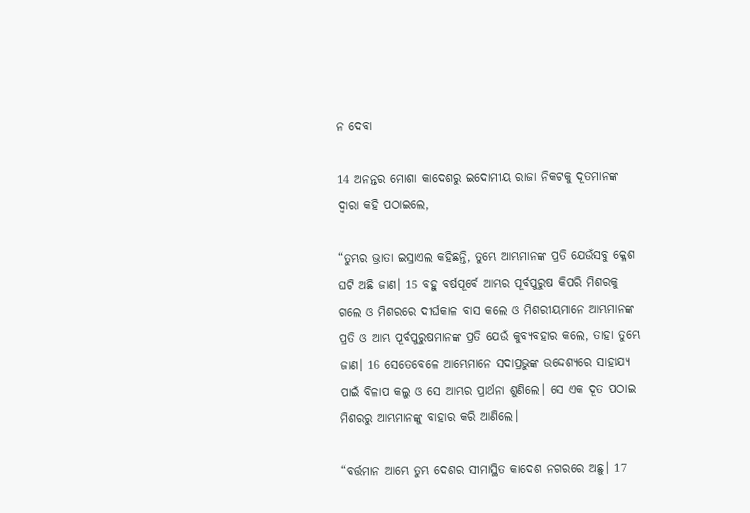ନ ଦେବା

14 ଅନନ୍ତର ମୋଶା କାଦେଶରୁ ଇଦୋମୀୟ ରାଜା ନିକଟକୁ ଦୂତମାନଙ୍କ ଦ୍ୱାରା କହି ପଠାଇଲେ,

“ତୁମ୍ଭର ଭ୍ରାତା ଇସ୍ରାଏଲ କହିଛନ୍ତି, ତୁମ୍ଭେ ଆମ୍ଭମାନଙ୍କ ପ୍ରତି ଯେଉଁସବୁ କ୍ଳେଶ ଘଟି ଅଛି ଜାଣ। 15 ବହୁ ବର୍ଷପୂର୍ବେ ଆମ୍ଭର ପୂର୍ବପୁରୁଷ କିପରି ମିଶରକୁ ଗଲେ ଓ ମିଶରରେ ଦୀର୍ଘକାଳ ବାସ କଲେ ଓ ମିଶରୀୟମାନେ ଆମ୍ଭମାନଙ୍କ ପ୍ରତି ଓ ଆମ୍ଭ ପୂର୍ବପୁରୁଷମାନଙ୍କ ପ୍ରତି ଯେଉଁ କୁବ୍ୟବହାର କଲେ, ତାହା ତୁମ୍ଭେ ଜାଣ। 16 ସେତେବେଳେ ଆମ୍ଭେମାନେ ସଦାପ୍ରଭୁଙ୍କ ଉଦ୍ଦେଶ୍ୟରେ ସାହାଯ୍ୟ ପାଇଁ ବିଳାପ କଲୁ ଓ ସେ ଆମ୍ଭର ପ୍ରାର୍ଥନା ଶୁଣିଲେ। ସେ ଏକ ଦୂତ ପଠାଇ ମିଶରରୁ ଆମ୍ଭମାନଙ୍କୁ ବାହାର କରି ଆଣିଲେ।

“ବର୍ତ୍ତମାନ ଆମ୍ଭେ ତୁମ୍ଭ ଦେଶର ସୀମାସ୍ଥିତ କାଦେଶ ନଗରରେ ଅଛୁ। 17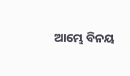ଆମ୍ଭେ ବିନୟ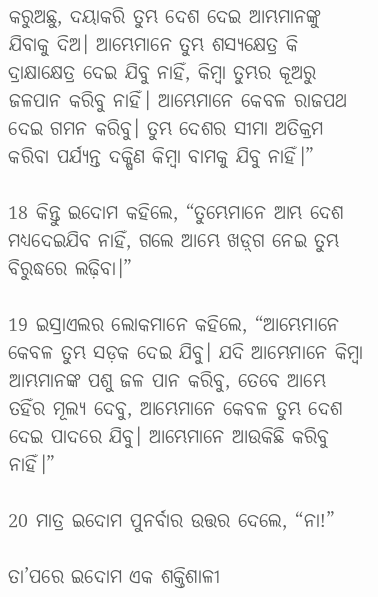କରୁଅଛୁ, ଦୟାକରି ତୁମ୍ଭ ଦେଶ ଦେଇ ଆମ୍ଭମାନଙ୍କୁ ଯିବାକୁ ଦିଅ। ଆମ୍ଭେମାନେ ତୁମ୍ଭ ଶସ୍ୟକ୍ଷେତ୍ର କି ଦ୍ରାକ୍ଷାକ୍ଷେତ୍ର ଦେଇ ଯିବୁ ନାହିଁ, କିମ୍ବା ତୁମ୍ଭର କୂଅରୁ ଜଳପାନ କରିବୁ ନାହିଁ। ଆମ୍ଭେମାନେ କେବଳ ରାଜପଥ ଦେଇ ଗମନ କରିବୁ। ତୁମ୍ଭ ଦେଶର ସୀମା ଅତିକ୍ରମ କରିବା ପର୍ଯ୍ୟନ୍ତ ଦକ୍ଷିଣ କିମ୍ବା ବାମକୁ ଯିବୁ ନାହିଁ।”

18 କିନ୍ତୁ ଇଦୋମ କହିଲେ, “ତୁମ୍ଭେମାନେ ଆମ୍ଭ ଦେଶ ମଧ୍ୟଦେଇଯିବ ନାହିଁ, ଗଲେ ଆମ୍ଭେ ଖ‌ଡ଼୍‌ଗ ନେଇ ତୁମ୍ଭ ବିରୁଦ୍ଧରେ ଲଢ଼ିବା।”

19 ଇସ୍ରାଏଲର ଲୋକମାନେ କହିଲେ, “ଆମ୍ଭେମାନେ କେବଳ ତୁମ୍ଭ ସଡ଼କ ଦେଇ ଯିବୁ। ଯଦି ଆମ୍ଭେମାନେ କିମ୍ବା ଆମ୍ଭମାନଙ୍କ ପଶୁ ଜଳ ପାନ କରିବୁ, ତେବେ ଆମ୍ଭେ ତହିଁର ମୂଲ୍ୟ ଦେବୁ, ଆମ୍ଭେମାନେ କେବଳ ତୁମ୍ଭ ଦେଶ ଦେଇ ପାଦରେ ଯିବୁ। ଆମ୍ଭେମାନେ ଆଉକିଛି କରିବୁ ନାହିଁ।”

20 ମାତ୍ର ଇଦୋମ ପୁନର୍ବାର ଉତ୍ତର ଦେଲେ, “ନା!”

ତା’ପରେ ଇଦୋମ ଏକ ଶକ୍ତିଶାଳୀ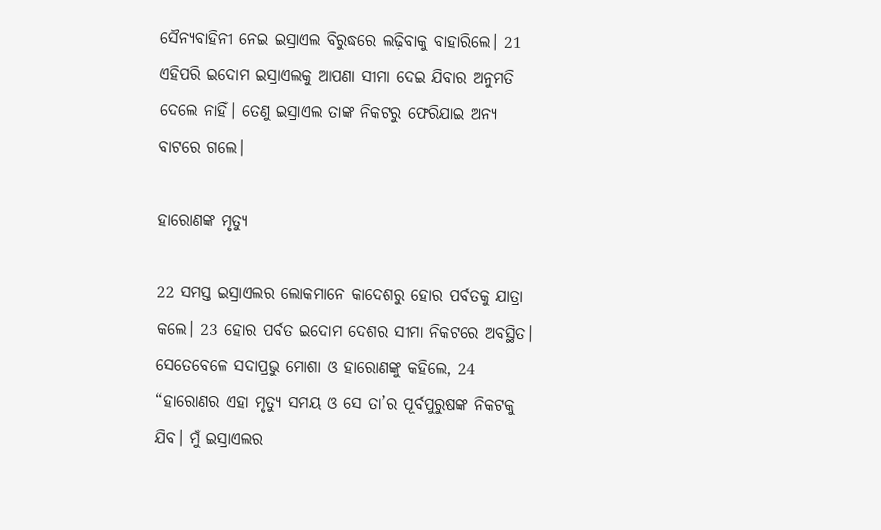ସୈନ୍ୟବାହିନୀ ନେଇ ଇସ୍ରାଏଲ ବିରୁଦ୍ଧରେ ଲଢ଼ିବାକୁ ବାହାରିଲେ। 21 ଏହିପରି ଇଦୋମ ଇସ୍ରାଏଲକୁ ଆପଣା ସୀମା ଦେଇ ଯିବାର ଅନୁମତି ଦେଲେ ନାହିଁ। ତେଣୁ ଇସ୍ରାଏଲ ତାଙ୍କ ନିକଟରୁ ଫେରିଯାଇ ଅନ୍ୟ ବାଟରେ ଗଲେ।

ହାରୋଣଙ୍କ ମୃତ୍ୟୁ

22 ସମସ୍ତ ଇସ୍ରାଏଲର ଲୋକମାନେ କାଦେଶରୁ ହୋର ପର୍ବତକୁ ଯାତ୍ରା କଲେ। 23 ହୋର ପର୍ବତ ଇଦୋମ ଦେଶର ସୀମା ନିକଟରେ ଅବସ୍ଥିତ। ସେତେବେଳେ ସଦାପ୍ରଭୁ ମୋଶା ଓ ହାରୋଣଙ୍କୁ କହିଲେ, 24 “ହାରୋଣର ଏହା ମୃତ୍ୟୁ ସମୟ ଓ ସେ ତା’ର ପୂର୍ବପୁରୁଷଙ୍କ ନିକଟକୁ ଯିବ। ମୁଁ ଇସ୍ରାଏଲର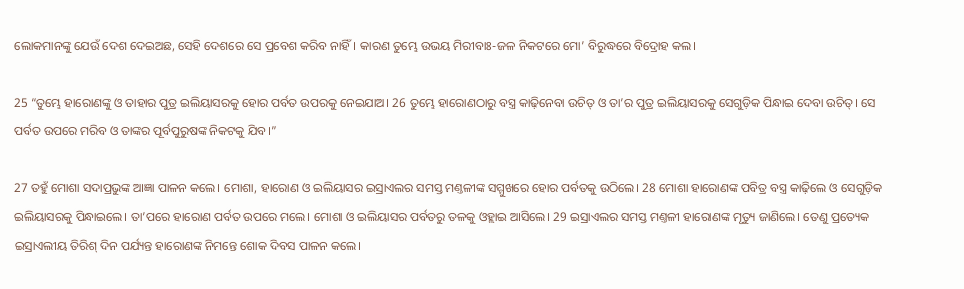ଲୋକମାନଙ୍କୁ ଯେଉଁ ଦେଶ ଦେଇଅଛ, ସେହି ଦେଶରେ ସେ ପ୍ରବେଶ କରିବ ନାହିଁ। କାରଣ ତୁମ୍ଭେ ଉଭୟ ମିରୀବାଃ-ଜଳ ନିକଟରେ ମୋ’ ବିରୁଦ୍ଧରେ ବିଦ୍ରୋହ କଲ।

25 “ତୁମ୍ଭେ ହାରୋଣଙ୍କୁ ଓ ତାହାର ପୁତ୍ର ଇଲିୟାସରକୁ ହୋର ପର୍ବତ ଉପରକୁ ନେଇଯାଅ। 26 ତୁମ୍ଭେ ହାରୋଣଠାରୁ ବସ୍ତ୍ର କାଢ଼ିନେବା ଉଚିତ୍ ଓ ତା’ର ପୁତ୍ର ଇଲିୟାସରକୁ ସେଗୁଡ଼ିକ ପିନ୍ଧାଇ ଦେବା ଉଚିତ୍। ସେ ପର୍ବତ ଉପରେ ମରିବ ଓ ତାଙ୍କର ପୂର୍ବପୁରୁଷଙ୍କ ନିକଟକୁ ଯିବ।”

27 ତହୁଁ ମୋଶା ସଦାପ୍ରଭୁଙ୍କ ଆଜ୍ଞା ପାଳନ କଲେ। ମୋଶା, ହାରୋଣ ଓ ଇଲିୟାସର ଇସ୍ରାଏଲର ସମସ୍ତ ମଣ୍ତଳୀଙ୍କ ସମ୍ମୁଖରେ ହୋର ପର୍ବତକୁ ଉଠିଲେ। 28 ମୋଶା ହାରୋଣଙ୍କ ପବିତ୍ର ବସ୍ତ୍ର କାଢ଼ିଲେ ଓ ସେଗୁଡ଼ିକ ଇଲିୟାସରକୁ ପିନ୍ଧାଇଲେ। ତା’ପରେ ହାରୋଣ ପର୍ବତ ଉପରେ ମଲେ। ମୋଶା ଓ ଇଲିୟାସର ପର୍ବତରୁ ତଳକୁ ଓହ୍ଲାଇ ଆସିଲେ। 29 ଇସ୍ରାଏଲର ସମସ୍ତ ମଣ୍ତଳୀ ହାରୋଣଙ୍କ ମୃତ୍ୟୁ ଜାଣିଲେ। ତେଣୁ ପ୍ରତ୍ୟେକ ଇସ୍ରାଏଲୀୟ ତିରିଶ୍ ଦିନ ପର୍ଯ୍ୟନ୍ତ ହାରୋଣଙ୍କ ନିମନ୍ତେ ଶୋକ ଦିବସ ପାଳନ କଲେ।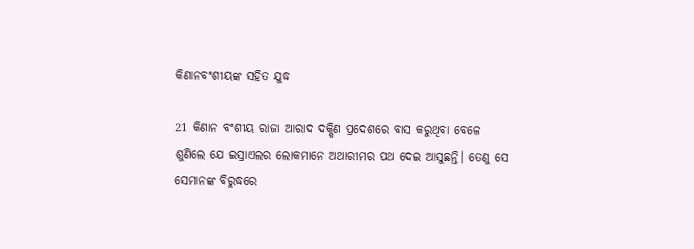କିଣାନବଂଶୀୟଙ୍କ ସହିତ ଯୁଦ୍ଧ

21 କିଣାନ ବଂଶୀୟ ରାଜା ଆରାଦ ଦକ୍ଷିଣ ପ୍ରଦେଶରେ ବାସ କରୁଥିବା ବେଳେ ଶୁଣିଲେ ଯେ ଇସ୍ରାଏଲର ଲୋକମାନେ ଅଥାରୀମର ପଥ ଦେଇ ଆସୁଛନ୍ତି। ତେଣୁ ସେ ସେମାନଙ୍କ ବିରୁଦ୍ଧରେ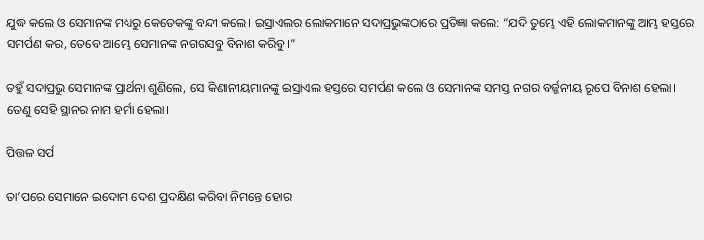ଯୁଦ୍ଧ କଲେ ଓ ସେମାନଙ୍କ ମଧ୍ୟରୁ କେତେକଙ୍କୁ ବନ୍ଦୀ କଲେ। ଇସ୍ରାଏଲର ଲୋକମାନେ ସଦାପ୍ରଭୁଙ୍କଠାରେ ପ୍ରତିଜ୍ଞା କଲେ: “ଯଦି ତୁମ୍ଭେ ଏହି ଲୋକମାନଙ୍କୁ ଆମ୍ଭ ହସ୍ତରେ ସମର୍ପଣ କର, ତେବେ ଆମ୍ଭେ ସେମାନଙ୍କ ନଗରସବୁ ବିନାଶ କରିବୁ।”

ତହୁଁ ସଦାପ୍ରଭୁ ସେମାନଙ୍କ ପ୍ରାର୍ଥନା ଶୁଣିଲେ, ସେ କିଣାନୀୟମାନଙ୍କୁ ଇସ୍ରାଏଲ ହସ୍ତରେ ସମର୍ପଣ କଲେ ଓ ସେମାନଙ୍କ ସମସ୍ତ ନଗର ବର୍ଜ୍ଜନୀୟ ରୂପେ ବିନାଶ ହେଲା। ତେଣୁ ସେହି ସ୍ଥାନର ନାମ ହର୍ମା ହେଲା।

ପିତ୍ତଳ ସର୍ପ

ତା’ପରେ ସେମାନେ ଇଦୋମ ଦେଶ ପ୍ରଦକ୍ଷିଣ କରିବା ନିମନ୍ତେ ହୋର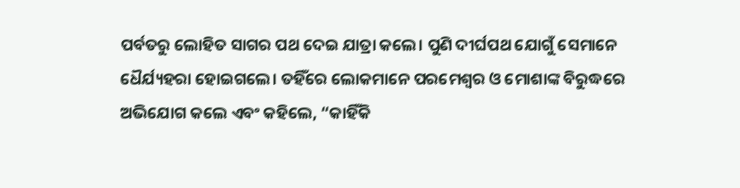ପର୍ବତରୁ ଲୋହିତ ସାଗର ପଥ ଦେଇ ଯାତ୍ରା କଲେ। ପୁଣି ଦୀର୍ଘପଥ ଯୋଗୁଁ ସେମାନେ ଧୈର୍ଯ୍ୟହରା ହୋଇଗଲେ। ତହିଁରେ ଲୋକମାନେ ପରମେଶ୍ୱର ଓ ମୋଶାଙ୍କ ବିରୁଦ୍ଧରେ ଅଭିଯୋଗ କଲେ ଏବଂ କହିଲେ, “କାହିଁକି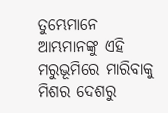ତୁମ୍ଭେମାନେ ଆମ୍ଭମାନଙ୍କୁ ଏହି ମରୁଭୂମିରେ ମାରିବାକୁ ମିଶର ଦେଶରୁ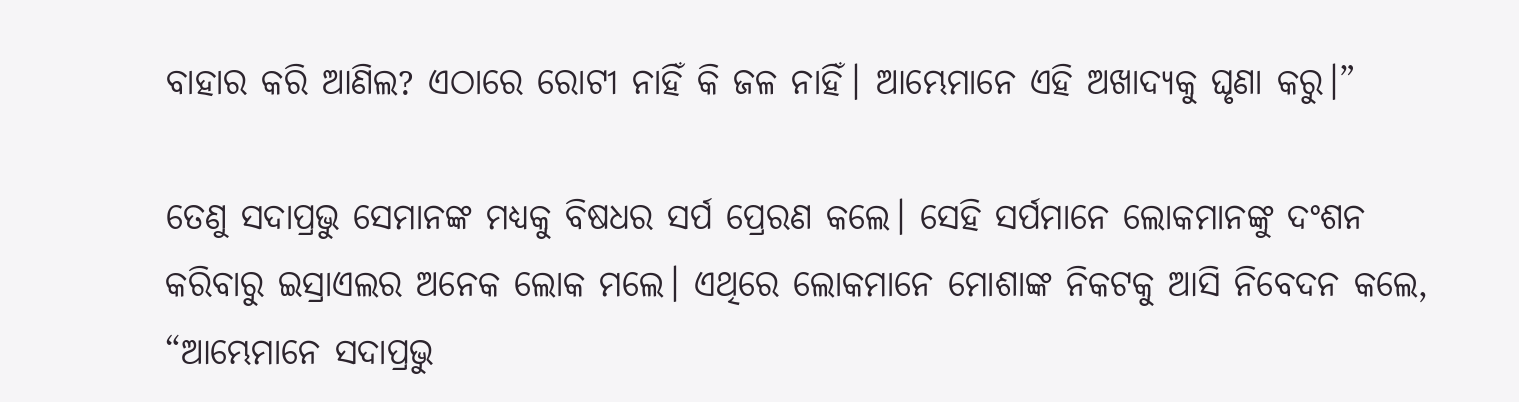ବାହାର କରି ଆଣିଲ? ଏଠାରେ ରୋଟୀ ନାହିଁ କି ଜଳ ନାହିଁ। ଆମ୍ଭେମାନେ ଏହି ଅଖାଦ୍ୟକୁ ଘୃଣା କରୁ।”

ତେଣୁ ସଦାପ୍ରଭୁ ସେମାନଙ୍କ ମଧ୍ୟକୁ ବିଷଧର ସର୍ପ ପ୍ରେରଣ କଲେ। ସେହି ସର୍ପମାନେ ଲୋକମାନଙ୍କୁ ଦଂଶନ କରିବାରୁ ଇସ୍ରାଏଲର ଅନେକ ଲୋକ ମଲେ। ଏଥିରେ ଲୋକମାନେ ମୋଶାଙ୍କ ନିକଟକୁ ଆସି ନିବେଦନ କଲେ, “ଆମ୍ଭେମାନେ ସଦାପ୍ରଭୁ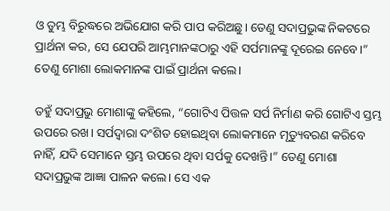ଓ ତୁମ୍ଭ ବିରୁଦ୍ଧରେ ଅଭିଯୋଗ କରି ପାପ କରିଅଛୁ। ତେଣୁ ସଦାପ୍ରଭୁଙ୍କ ନିକଟରେ ପ୍ରାର୍ଥନା କର, ସେ ଯେପରି ଆମ୍ଭମାନଙ୍କଠାରୁ ଏହି ସର୍ପମାନଙ୍କୁ ଦୂରେଇ ନେବେ।” ତେଣୁ ମୋଶା ଲୋକମାନଙ୍କ ପାଇଁ ପ୍ରାର୍ଥନା କଲେ।

ତହୁଁ ସଦାପ୍ରଭୁ ମୋଶାଙ୍କୁ କହିଲେ, “ଗୋଟିଏ ପିତ୍ତଳ ସର୍ପ ନିର୍ମାଣ କରି ଗୋଟିଏ ସ୍ତମ୍ଭ ଉପରେ ରଖ। ସର୍ପଦ୍ୱାରା ଦଂଶିତ ହୋଇଥିବା ଲୋକମାନେ ମୃତ୍ୟୁବରଣ କରିବେ ନାହିଁ, ଯଦି ସେମାନେ ସ୍ତମ୍ଭ ଉପରେ ଥିବା ସର୍ପକୁ ଦେଖନ୍ତି।” ତେଣୁ ମୋଶା ସଦାପ୍ରଭୁଙ୍କ ଆଜ୍ଞା ପାଳନ କଲେ। ସେ ଏକ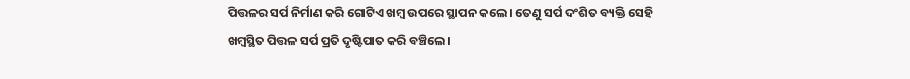ପିତ୍ତଳର ସର୍ପ ନିର୍ମାଣ କରି ଗୋଟିଏ ଖମ୍ବ ଉପରେ ସ୍ଥାପନ କଲେ। ତେଣୁ ସର୍ପ ଦଂଶିତ ବ୍ୟକ୍ତି ସେହି ଖମ୍ବସ୍ଥିତ ପିତ୍ତଳ ସର୍ପ ପ୍ରତି ଦୃଷ୍ଟିପାତ କରି ବଞ୍ଚିଲେ।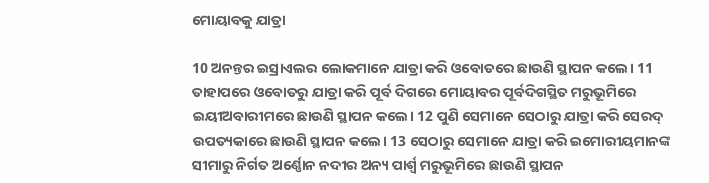ମୋୟାବକୁ ଯାତ୍ରା

10 ଅନନ୍ତର ଇସ୍ରାଏଲର ଲୋକମାନେ ଯାତ୍ରା କରି ଓବୋତରେ ଛାଉଣି ସ୍ଥାପନ କଲେ। 11 ତାହାପରେ ଓବୋତରୁ ଯାତ୍ରା କରି ପୂର୍ବ ଦିଗରେ ମୋୟାବର ପୂର୍ବଦିଗସ୍ଥିତ ମରୁଭୂମିରେ ଇୟୀଅବାରୀମରେ ଛାଉଣି ସ୍ଥାପନ କଲେ। 12 ପୁଣି ସେମାନେ ସେଠାରୁ ଯାତ୍ରା କରି ସେରଦ୍ ଉପତ୍ୟକାରେ ଛାଉଣି ସ୍ଥାପନ କଲେ। 13 ସେଠାରୁ ସେମାନେ ଯାତ୍ରା କରି ଇମୋରୀୟମାନଙ୍କ ସୀମାରୁ ନିର୍ଗତ ଅର୍ଣ୍ଣୋନ ନଦୀର ଅନ୍ୟ ପାର୍ଶ୍ୱ ମରୁଭୂମିରେ ଛାଉଣି ସ୍ଥାପନ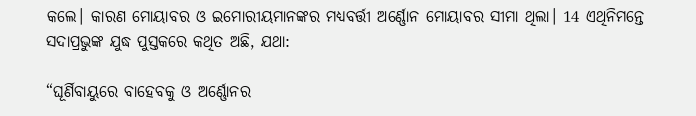କଲେ। କାରଣ ମୋୟାବର ଓ ଇମୋରୀୟମାନଙ୍କର ମଧ୍ୟବର୍ତ୍ତୀ ଅର୍ଣ୍ଣୋନ ମୋୟାବର ସୀମା ଥିଲା। 14 ଏଥିନିମନ୍ତେ ସଦାପ୍ରଭୁଙ୍କ ଯୁଦ୍ଧ ପୁସ୍ତକରେ କଥିତ ଅଛି, ଯଥା:

“ଘୂର୍ଣିବାୟୁରେ ବାହେବକୁ ଓ ଅର୍ଣ୍ଣୋନର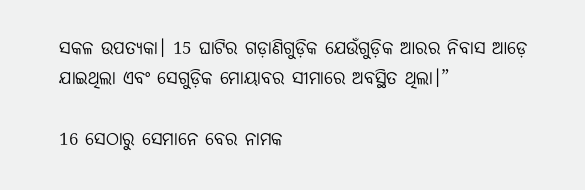ସକଳ ଉପତ୍ୟକା। 15 ଘାଟିର ଗଡ଼ାଣିଗୁଡ଼ିକ ଯେଉଁଗୁଡ଼ିକ ଆରର ନିବାସ ଆଡ଼େ ଯାଇଥିଲା ଏବଂ ସେଗୁଡ଼ିକ ମୋୟାବର ସୀମାରେ ଅବସ୍ଥିତ ଥିଲା।”

16 ସେଠାରୁ ସେମାନେ ବେର ନାମକ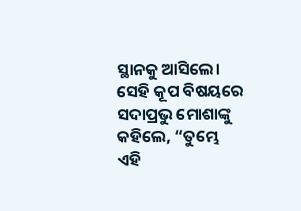ସ୍ଥାନକୁ ଆସିଲେ। ସେହି କୂପ ବିଷୟରେ ସଦାପ୍ରଭୁ ମୋଶାଙ୍କୁ କହିଲେ, “ତୁମ୍ଭେ ଏହି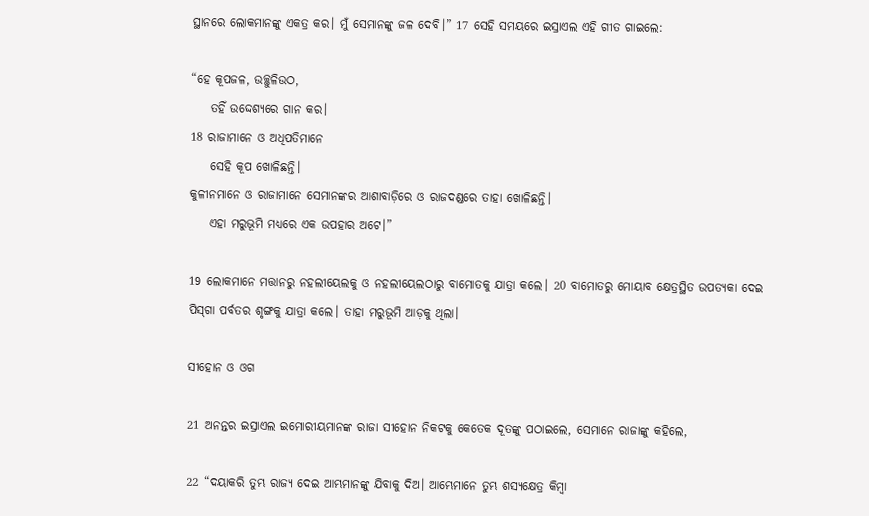ସ୍ଥାନରେ ଲୋକମାନଙ୍କୁ ଏକତ୍ର କର। ମୁଁ ସେମାନଙ୍କୁ ଜଳ ଦେବି।” 17 ସେହି ସମୟରେ ଇସ୍ରାଏଲ ଏହି ଗୀତ ଗାଇଲେ:

“ହେ କୂପଜଳ, ଉଚ୍ଛୁଳିଉଠ,
    ତହିଁ ଉଦ୍ଦେଶ୍ୟରେ ଗାନ କର।
18 ରାଜାମାନେ ଓ ଅଧିପତିମାନେ
    ସେହି କୂପ ଖୋଳିଛନ୍ତି।
କୁଳୀନମାନେ ଓ ରାଜାମାନେ ସେମାନଙ୍କର ଆଶାବାଡ଼ିରେ ଓ ରାଜଦଣ୍ଡରେ ତାହା ଖୋଳିଛନ୍ତି।
    ଏହା ମରୁଭୂମି ମଧ୍ୟରେ ଏକ ଉପହାର ଅଟେ।”

19 ଲୋକମାନେ ମତ୍ତାନରୁ ନହଲୀୟେଲକୁ ଓ ନହଲୀୟେଲଠାରୁ ବାମୋତକୁ ଯାତ୍ରା କଲେ। 20 ବାମୋତରୁ ମୋୟାବ କ୍ଷେତ୍ରସ୍ଥିତ ଉପତ୍ୟକା ଦେଇ ପି‌ସ୍‌ଗା ପର୍ବତର ଶୃଙ୍ଗକୁ ଯାତ୍ରା କଲେ। ତାହା ମରୁଭୂମି ଆଡ଼କୁ ଥିଲା।

ସୀହୋନ ଓ ଓଗ

21 ଅନନ୍ତର ଇସ୍ରାଏଲ ଇମୋରୀୟମାନଙ୍କ ରାଜା ସୀହୋନ ନିକଟକୁ କେତେକ ଦୂତଙ୍କୁ ପଠାଇଲେ, ସେମାନେ ରାଜାଙ୍କୁ କହିଲେ,

22 “ଦୟାକରି ତୁମ୍ଭ ରାଜ୍ୟ ଦେଇ ଆମ୍ଭମାନଙ୍କୁ ଯିବାକୁ ଦିଅ। ଆମ୍ଭେମାନେ ତୁମ୍ଭ ଶସ୍ୟକ୍ଷେତ୍ର କିମ୍ବା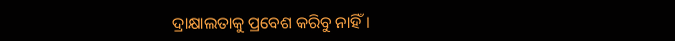ଦ୍ରାକ୍ଷାଲତାକୁ ପ୍ରବେଶ କରିବୁ ନାହିଁ।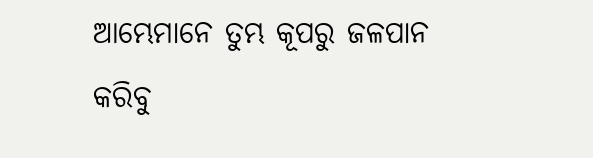ଆମ୍ଭେମାନେ ତୁମ୍ଭ କୂପରୁ ଜଳପାନ କରିବୁ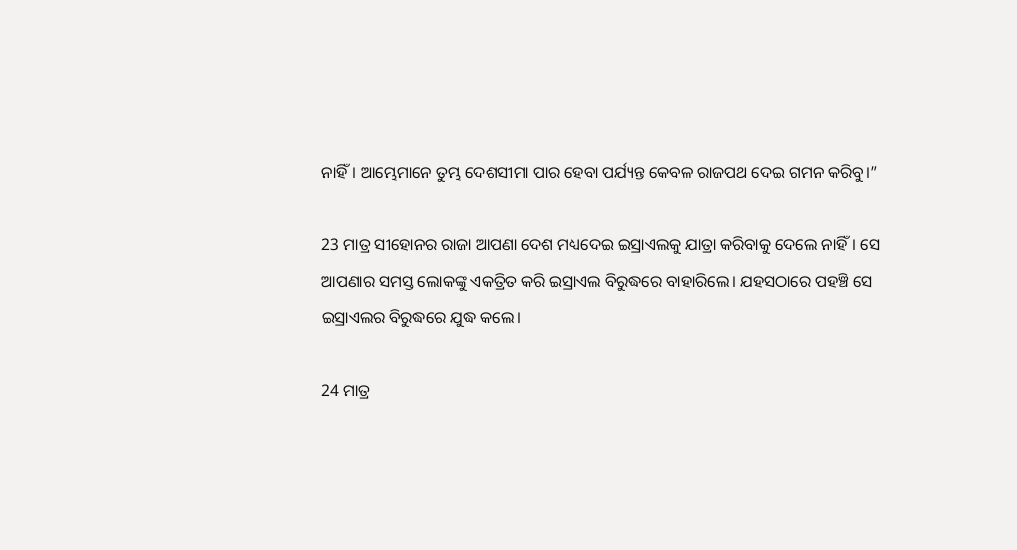ନାହିଁ। ଆମ୍ଭେମାନେ ତୁମ୍ଭ ଦେଶସୀମା ପାର ହେବା ପର୍ଯ୍ୟନ୍ତ କେବଳ ରାଜପଥ ଦେଇ ଗମନ କରିବୁ।”

23 ମାତ୍ର ସୀହୋନର ରାଜା ଆପଣା ଦେଶ ମଧ୍ୟଦେଇ ଇସ୍ରାଏଲକୁ ଯାତ୍ରା କରିବାକୁ ଦେଲେ ନାହିଁ। ସେ ଆପଣାର ସମସ୍ତ ଲୋକଙ୍କୁ ଏକତ୍ରିତ କରି ଇସ୍ରାଏଲ ବିରୁଦ୍ଧରେ ବାହାରିଲେ। ଯହସଠାରେ ପହଞ୍ଚି ସେ ଇସ୍ରାଏଲର ବିରୁଦ୍ଧରେ ଯୁଦ୍ଧ କଲେ।

24 ମାତ୍ର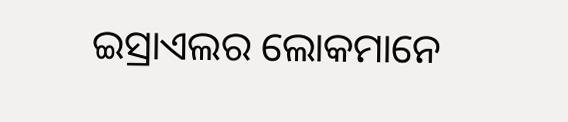ଇସ୍ରାଏଲର ଲୋକମାନେ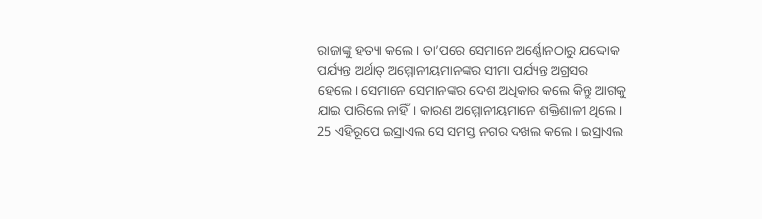ରାଜାଙ୍କୁ ହତ୍ୟା କଲେ। ତା’ପରେ ସେମାନେ ଅର୍ଣ୍ଣୋନଠାରୁ ଯଦ୍ଦୋକ ପର୍ଯ୍ୟନ୍ତ ଅର୍ଥାତ୍ ଅମ୍ମୋନୀୟମାନଙ୍କର ସୀମା ପର୍ଯ୍ୟନ୍ତ ଅଗ୍ରସର ହେଲେ। ସେମାନେ ସେମାନଙ୍କର ଦେଶ ଅଧିକାର କଲେ କିନ୍ତୁ ଆଗକୁ ଯାଇ ପାରିଲେ ନାହିଁ। କାରଣ ଅମ୍ମୋନୀୟମାନେ ଶକ୍ତିଶାଳୀ ଥିଲେ। 25 ଏହିରୂପେ ଇସ୍ରାଏଲ ସେ ସମସ୍ତ ନଗର ଦଖଲ କଲେ। ଇସ୍ରାଏଲ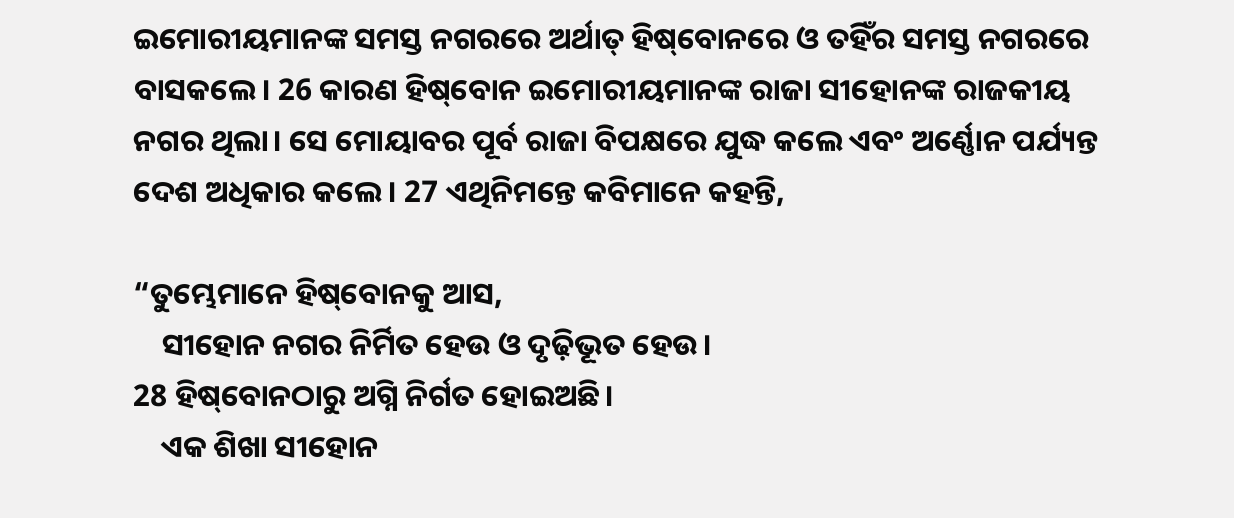ଇମୋରୀୟମାନଙ୍କ ସମସ୍ତ ନଗରରେ ଅର୍ଥାତ୍ ହି‌ଷ୍‌ବୋନରେ ଓ ତହିଁର ସମସ୍ତ ନଗରରେ ବାସକଲେ। 26 କାରଣ ହି‌ଷ୍‌ବୋନ ଇମୋରୀୟମାନଙ୍କ ରାଜା ସୀହୋନଙ୍କ ରାଜକୀୟ ନଗର ଥିଲା। ସେ ମୋୟାବର ପୂର୍ବ ରାଜା ବିପକ୍ଷରେ ଯୁଦ୍ଧ କଲେ ଏବଂ ଅର୍ଣ୍ଣୋନ ପର୍ଯ୍ୟନ୍ତ ଦେଶ ଅଧିକାର କଲେ। 27 ଏଥିନିମନ୍ତେ କବିମାନେ କହନ୍ତି,

“ତୁମ୍ଭେମାନେ ହି‌ଷ୍‌ବୋନକୁ ଆସ,
    ସୀହୋନ ନଗର ନିର୍ମିତ ହେଉ ଓ ଦୃଢ଼ିଭୂତ ହେଉ।
28 ହି‌ଷ୍‌ବୋନଠାରୁ ଅଗ୍ନି ନିର୍ଗତ ହୋଇଅଛି।
    ଏକ ଶିଖା ସୀହୋନ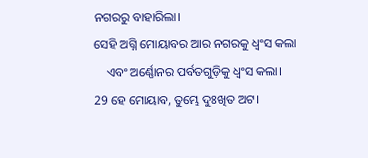ନଗରରୁ ବାହାରିଲା।
ସେହି ଅଗ୍ନି ମୋୟାବର ଆର ନଗରକୁ ଧ୍ୱଂସ କଲା
    ଏବଂ ଅର୍ଣ୍ଣୋନର ପର୍ବତଗୁଡ଼ିକୁ ଧ୍ୱଂସ କଲା।
29 ହେ ମୋୟାବ, ତୁମ୍ଭେ ଦୁଃଖିତ ଅଟ।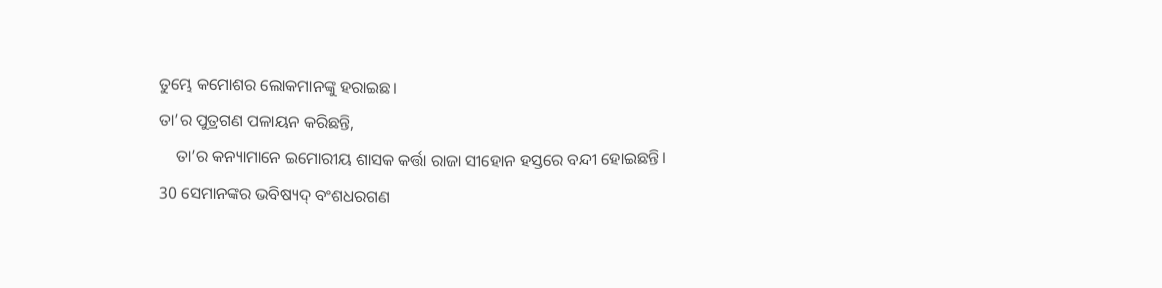ତୁମ୍ଭେ କମୋଶର ଲୋକମାନଙ୍କୁ ହରାଇଛ।
ତା’ର ପୁତ୍ରଗଣ ପଳାୟନ କରିଛନ୍ତି,
    ତା’ର କନ୍ୟାମାନେ ଇମୋରୀୟ ଶାସକ କର୍ତ୍ତା ରାଜା ସୀହୋନ ହସ୍ତରେ ବନ୍ଦୀ ହୋଇଛନ୍ତି।
30 ସେମାନଙ୍କର ଭବିଷ୍ୟଦ୍ ବଂଶଧରଗଣ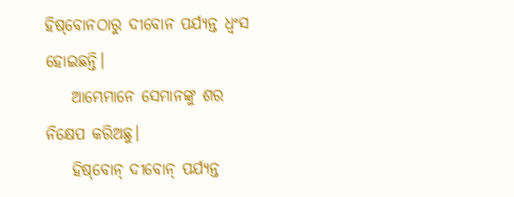ହି‌ଷ୍‌ବୋନଠାରୁ ଦୀବୋନ ପର୍ଯ୍ୟନ୍ତ ଧ୍ୱଂସ ହୋଇଛନ୍ତି।
    ଆମ୍ଭେମାନେ ସେମାନଙ୍କୁ ଶର ନିକ୍ଷେପ କରିଅଛୁ।
    ହି‌ଷ୍‌ବୋନ୍ ଦୀବୋନ୍ ପର୍ଯ୍ୟନ୍ତ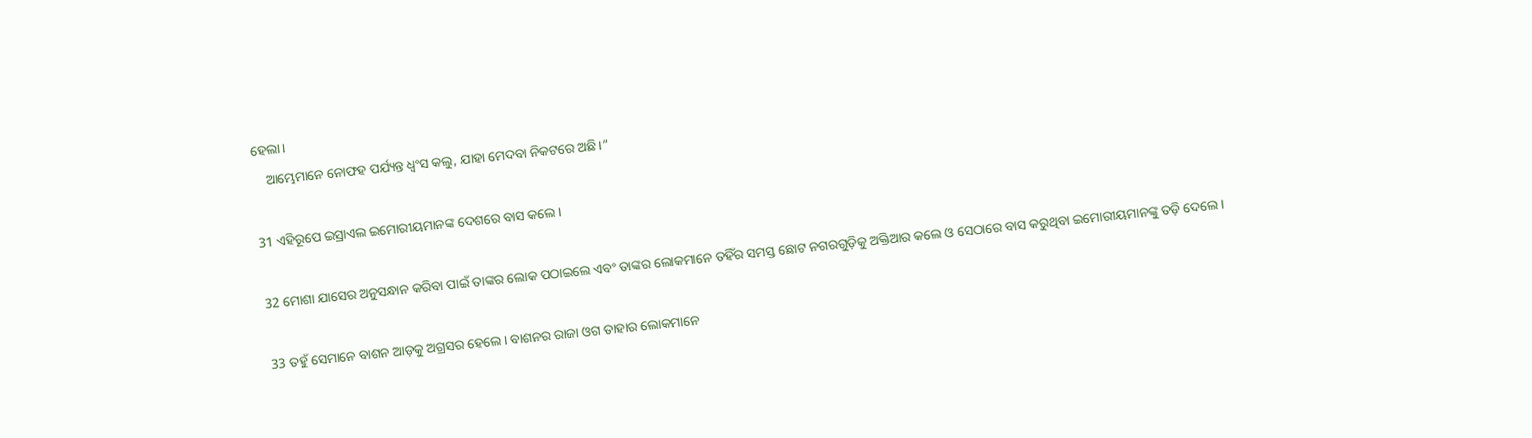ହେଲା।
    ଆମ୍ଭେମାନେ ନୋଫହ ପର୍ଯ୍ୟନ୍ତ ଧ୍ୱଂସ କଲୁ, ଯାହା ମେଦବା ନିକଟରେ ଅଛି।”

31 ଏହିରୂପେ ଇସ୍ରାଏଲ ଇମୋରୀୟମାନଙ୍କ ଦେଶରେ ବାସ କଲେ।

32 ମୋଶା ଯାସେର ଅନୁସନ୍ଧାନ କରିବା ପାଇଁ ତାଙ୍କର ଲୋକ ପଠାଇଲେ ଏବଂ ତାଙ୍କର ଲୋକମାନେ ତହିଁର ସମସ୍ତ ଛୋଟ ନଗରଗୁଡ଼ିକୁ ଅକ୍ତିଆର କଲେ ଓ ସେଠାରେ ବାସ କରୁଥିବା ଇମୋରୀୟମାନଙ୍କୁ ତଡ଼ି ଦେଲେ।

33 ତହୁଁ ସେମାନେ ବାଶନ ଆଡ଼କୁ ଅଗ୍ରସର ହେଲେ। ବାଶନର ରାଜା ଓଗ ତାହାର ଲୋକମାନେ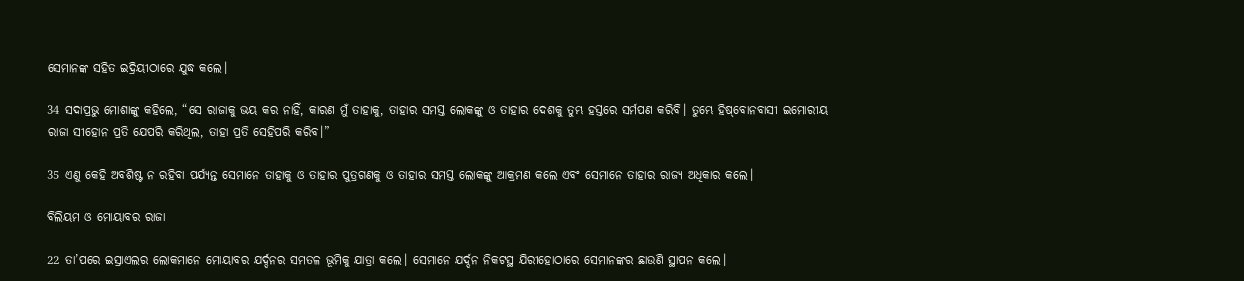ସେମାନଙ୍କ ସହିତ ଇଦ୍ରିୟୀଠାରେ ଯୁଦ୍ଧ କଲେ।

34 ସଦାପ୍ରଭୁ ମୋଶାଙ୍କୁ କହିଲେ, “ସେ ରାଜାକୁ ଭୟ କର ନାହିଁ, କାରଣ ମୁଁ ତାହାକୁ, ତାହାର ସମସ୍ତ ଲୋକଙ୍କୁ ଓ ତାହାର ଦେଶକୁ ତୁମ୍ଭ ହସ୍ତରେ ସର୍ମପଣ କରିବି। ତୁମ୍ଭେ ହି‌ଷ୍‌ବୋନବାସୀ ଇମୋରୀୟ ରାଜା ସୀହୋନ ପ୍ରତି ଯେପରି କରିଥିଲ, ତାହା ପ୍ରତି ସେହିପରି କରିବ।”

35 ଏଣୁ କେହି ଅବଶିଷ୍ଟ ନ ରହିବା ପର୍ଯ୍ୟନ୍ତ ସେମାନେ ତାହାକୁ ଓ ତାହାର ପୁତ୍ରଗଣକୁ ଓ ତାହାର ସମସ୍ତ ଲୋକଙ୍କୁ ଆକ୍ରମଣ କଲେ ଏବଂ ସେମାନେ ତାହାର ରାଜ୍ୟ ଅଧିକାର କଲେ।

ବିଲିୟମ ଓ ମୋୟାବର ରାଜା

22 ତା’ପରେ ଇସ୍ରାଏଲର ଲୋକମାନେ ମୋୟାବର ଯର୍ଦ୍ଦନର ସମତଳ ଭୂମିକୁ ଯାତ୍ରା କଲେ। ସେମାନେ ଯର୍ଦ୍ଦନ ନିକଟସ୍ଥ ଯିରୀହୋଠାରେ ସେମାନଙ୍କର ଛାଉଣି ସ୍ଥାପନ କଲେ।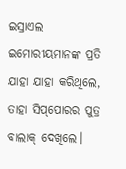ଇସ୍ରାଏଲ ଇମୋରୀୟମାନଙ୍କ ପ୍ରତି ଯାହା ଯାହା କରିଥିଲେ, ତାହା ସି‌ପ୍‌ପୋରର ପୁତ୍ର ବାଲାକ୍ ଦେଖିଲେ।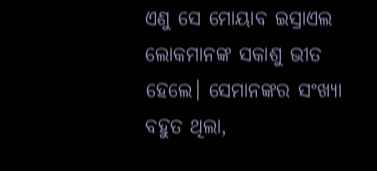ଏଣୁ ସେ ମୋୟାବ ଇସ୍ରାଏଲ ଲୋକମାନଙ୍କ ସକାଶୁ ଭୀତ ହେଲେ। ସେମାନଙ୍କର ସଂଖ୍ୟା ବହୁତ ଥିଲା,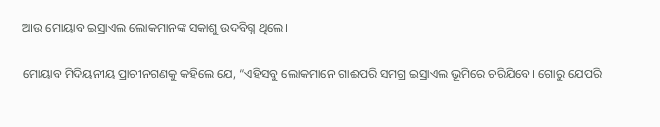ଆଉ ମୋୟାବ ଇସ୍ରାଏଲ ଲୋକମାନଙ୍କ ସକାଶୁ ଉଦବିଗ୍ନ ଥିଲେ।

ମୋୟାବ ମିଦିୟନୀୟ ପ୍ରାଚୀନଗଣକୁ କହିଲେ ଯେ, “ଏହିସବୁ ଲୋକମାନେ ଗାଈପରି ସମଗ୍ର ଇସ୍ରାଏଲ ଭୂମିରେ ଚରିଯିବେ। ଗୋରୁ ଯେପରି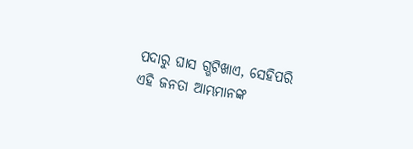ପଦାରୁ ଘାସ ଗ୍ଭଟିଖାଏ, ସେହିପରି ଏହି ଜନତା ଆମ୍ଭମାନଙ୍କ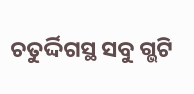ଚତୁର୍ଦ୍ଦିଗସ୍ଥ ସବୁ ଗ୍ଭଟି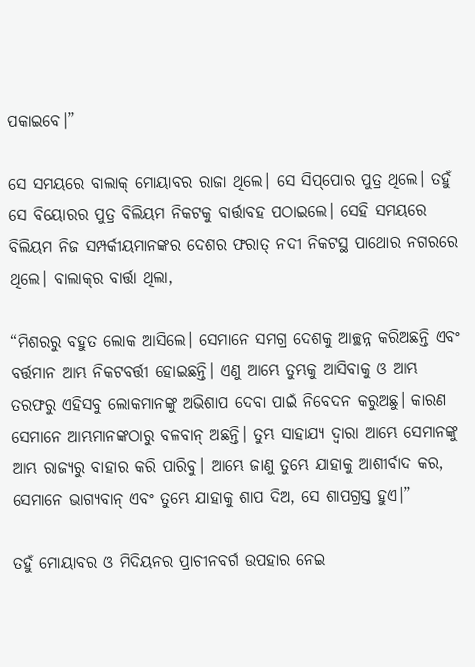ପକାଇବେ।”

ସେ ସମୟରେ ବାଲାକ୍ ମୋୟାବର ରାଜା ଥିଲେ। ସେ ସି‌ପ୍‌ପୋର ପୁତ୍ର ଥିଲେ। ତହୁଁ ସେ ବିୟୋରର ପୁତ୍ର ବିଲିୟମ ନିକଟକୁ ବାର୍ତ୍ତାବହ ପଠାଇଲେ। ସେହି ସମୟରେ ବିଲିୟମ ନିଜ ସମ୍ପର୍କୀୟମାନଙ୍କର ଦେଶର ଫରାତ୍ ନଦୀ ନିକଟସ୍ଥ ପାଥୋର ନଗରରେ ଥିଲେ। ବାଲା‌କ୍‌‌ର ବାର୍ତ୍ତା ଥିଲା,

“ମିଶରରୁ ବହୁତ ଲୋକ ଆସିଲେ। ସେମାନେ ସମଗ୍ର ଦେଶକୁ ଆଚ୍ଛନ୍ନ କରିଅଛନ୍ତି ଏବଂ ବର୍ତ୍ତମାନ ଆମ୍ଭ ନିକଟବର୍ତ୍ତୀ ହୋଇଛନ୍ତି। ଏଣୁ ଆମ୍ଭେ ତୁମ୍ଭକୁ ଆସିବାକୁ ଓ ଆମ୍ଭ ତରଫରୁ ଏହିସବୁ ଲୋକମାନଙ୍କୁ ଅଭିଶାପ ଦେବା ପାଇଁ ନିବେଦନ କରୁଅଛୁ। କାରଣ ସେମାନେ ଆମ୍ଭମାନଙ୍କଠାରୁ ବଳବାନ୍ ଅଛନ୍ତି। ତୁମ୍ଭ ସାହାଯ୍ୟ ଦ୍ୱାରା ଆମ୍ଭେ ସେମାନଙ୍କୁ ଆମ୍ଭ ରାଜ୍ୟରୁ ବାହାର କରି ପାରିବୁ। ଆମ୍ଭେ ଜାଣୁ ତୁମ୍ଭେ ଯାହାକୁ ଆଶୀର୍ବାଦ କର, ସେମାନେ ଭାଗ୍ୟବାନ୍ ଏବଂ ତୁମ୍ଭେ ଯାହାକୁ ଶାପ ଦିଅ, ସେ ଶାପଗ୍ରସ୍ତ ହୁଏ।”

ତହୁଁ ମୋୟାବର ଓ ମିଦିୟନର ପ୍ରାଚୀନବର୍ଗ ଉପହାର ନେଇ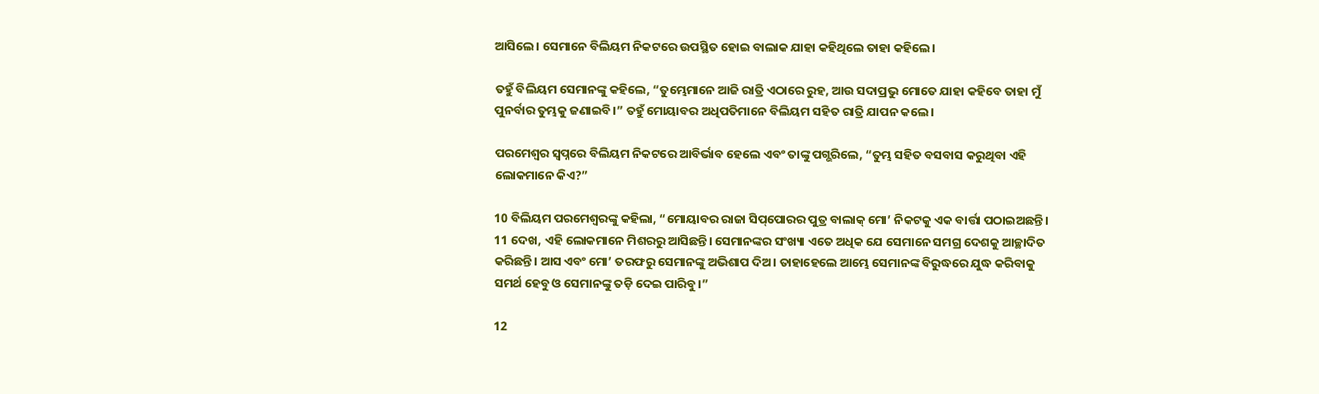ଆସିଲେ। ସେମାନେ ବିଲିୟମ ନିକଟରେ ଉପସ୍ଥିତ ହୋଇ ବାଲାକ ଯାହା କହିଥିଲେ ତାହା କହିଲେ।

ତହୁଁ ବିଲିୟମ ସେମାନଙ୍କୁ କହିଲେ, “ତୁମ୍ଭେମାନେ ଆଜି ରାତ୍ରି ଏଠାରେ ରୁହ, ଆଉ ସଦାପ୍ରଭୁ ମୋତେ ଯାହା କହିବେ ତାହା ମୁଁ ପୁନର୍ବାର ତୁମ୍ଭକୁ ଜଣାଇବି।” ତହୁଁ ମୋୟାବର ଅଧିପତିମାନେ ବିଲିୟମ ସହିତ ରାତ୍ରି ଯାପନ କଲେ।

ପରମେଶ୍ୱର ସ୍ୱପ୍ନରେ ବିଲିୟମ ନିକଟରେ ଆବିର୍ଭାବ ହେଲେ ଏବଂ ତାଙ୍କୁ ପଗ୍ଭରିଲେ, “ତୁମ୍ଭ ସହିତ ବସବାସ କରୁଥିବା ଏହି ଲୋକମାନେ କିଏ?”

10 ବିଲିୟମ ପରମେଶ୍ୱରଙ୍କୁ କହିଲା, “ମୋୟାବର ରାଜା ସି‌ପ୍‌ପୋରର ପୁତ୍ର ବାଲାକ୍ ମୋ’ ନିକଟକୁ ଏକ ବାର୍ତ୍ତା ପଠାଇଅଛନ୍ତି। 11 ଦେଖ, ଏହି ଲୋକମାନେ ମିଶରରୁ ଆସିଛନ୍ତି। ସେମାନଙ୍କର ସଂଖ୍ୟା ଏତେ ଅଧିକ ଯେ ସେମାନେ ସମଗ୍ର ଦେଶକୁ ଆଚ୍ଛାଦିତ କରିଛନ୍ତି। ଆସ ଏବଂ ମୋ’ ତରଫରୁ ସେମାନଙ୍କୁ ଅଭିଶାପ ଦିଅ। ତାହାହେଲେ ଆମ୍ଭେ ସେମାନଙ୍କ ବିରୁଦ୍ଧରେ ଯୁଦ୍ଧ କରିବାକୁ ସମର୍ଥ ହେବୁ ଓ ସେମାନଙ୍କୁ ତଡ଼ି ଦେଇ ପାରିବୁ।”

12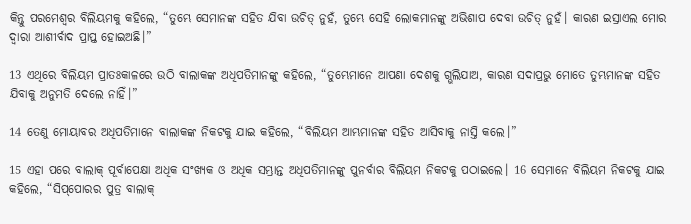କିନ୍ତୁ ପରମେଶ୍ୱର ବିଲିୟମକୁ କହିଲେ, “ତୁମ୍ଭେ ସେମାନଙ୍କ ସହିତ ଯିବା ଉଚିତ୍ ନୁହଁ, ତୁମ୍ଭେ ସେହି ଲୋକମାନଙ୍କୁ ଅଭିଶାପ ଦେବା ଉଚିତ୍ ନୁହଁ। କାରଣ ଇସ୍ରାଏଲ ମୋର ଦ୍ୱାରା ଆଶୀର୍ବାଦ ପ୍ରାପ୍ତ ହୋଇଅଛି।”

13 ଏଥିରେ ବିଲିୟମ ପ୍ରାତଃକାଳରେ ଉଠି ବାଲାକଙ୍କ ଅଧିପତିମାନଙ୍କୁ କହିଲେ, “ତୁମ୍ଭେମାନେ ଆପଣା ଦେଶକୁ ଗ୍ଭଲିଯାଅ, କାରଣ ସଦାପ୍ରଭୁ ମୋତେ ତୁମ୍ଭମାନଙ୍କ ସହିତ ଯିବାକୁ ଅନୁମତି ଦେଲେ ନାହିଁ।”

14 ତେଣୁ ମୋୟାବର ଅଧିପତିମାନେ ବାଲାକଙ୍କ ନିକଟକୁ ଯାଇ କହିଲେ, “ବିଲିୟମ ଆମ୍ଭମାନଙ୍କ ସହିତ ଆସିବାକୁ ନାସ୍ତି କଲେ।”

15 ଏହା ପରେ ବାଲାକ୍ ପୂର୍ବାପେକ୍ଷା ଅଧିକ ସଂଖ୍ୟକ ଓ ଅଧିକ ସମ୍ଭ୍ରାନ୍ତ ଅଧିପତିମାନଙ୍କୁ ପୁନର୍ବାର ବିଲିୟମ ନିକଟକୁ ପଠାଇଲେ। 16 ସେମାନେ ବିଲିୟମ ନିକଟକୁ ଯାଇ କହିଲେ, “ସି‌ପ୍‌ପୋରର ପୁତ୍ର ବାଲାକ୍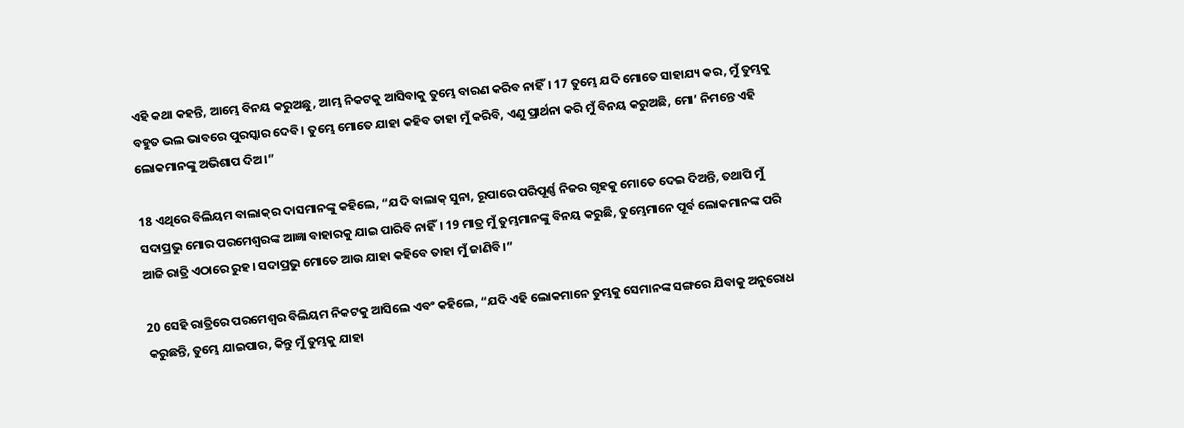ଏହି କଥା କହନ୍ତି, ଆମ୍ଭେ ବିନୟ କରୁଅଛୁ, ଆମ୍ଭ ନିକଟକୁ ଆସିବାକୁ ତୁମ୍ଭେ ବାରଣ କରିବ ନାହିଁ। 17 ତୁମ୍ଭେ ଯଦି ମୋତେ ସାହାଯ୍ୟ କର, ମୁଁ ତୁମ୍ଭକୁ ବହୁତ ଭଲ ଭାବରେ ପୁରସ୍କାର ଦେବି। ତୁମ୍ଭେ ମୋତେ ଯାହା କହିବ ତାହା ମୁଁ କରିବି, ଏଣୁ ପ୍ରାର୍ଥନା କରି ମୁଁ ବିନୟ କରୁଅଛି, ମୋ’ ନିମନ୍ତେ ଏହି ଲୋକମାନଙ୍କୁ ଅଭିଶାପ ଦିଅ।”

18 ଏଥିରେ ବିଲିୟମ ବାଲା‌କ୍‌‌ର ଦାସମାନଙ୍କୁ କହିଲେ, “ଯଦି ବାଲାକ୍ ସୁନା, ରୂପାରେ ପରିପୂର୍ଣ୍ଣ ନିଜର ଗୃହକୁ ମୋତେ ଦେଇ ଦିଅନ୍ତି, ତଥାପି ମୁଁ ସଦାପ୍ରଭୁ ମୋର ପରମେଶ୍ୱରଙ୍କ ଆଜ୍ଞା ବାହାରକୁ ଯାଇ ପାରିବି ନାହିଁ। 19 ମାତ୍ର ମୁଁ ତୁମ୍ଭମାନଙ୍କୁ ବିନୟ କରୁଛି, ତୁମ୍ଭେମାନେ ପୂର୍ବ ଲୋକମାନଙ୍କ ପରି ଆଜି ରାତ୍ରି ଏଠାରେ ରୁହ। ସଦାପ୍ରଭୁ ମୋତେ ଆଉ ଯାହା କହିବେ ତାହା ମୁଁ ଜାଣିବି।”

20 ସେହି ରାତ୍ରିରେ ପରମେଶ୍ୱର ବିଲିୟମ ନିକଟକୁ ଆସିଲେ ଏବଂ କହିଲେ, “ଯଦି ଏହି ଲୋକମାନେ ତୁମ୍ଭକୁ ସେମାନଙ୍କ ସଙ୍ଗରେ ଯିବାକୁ ଅନୁରୋଧ କରୁଛନ୍ତି, ତୁମ୍ଭେ ଯାଇପାର, କିନ୍ତୁ ମୁଁ ତୁମ୍ଭକୁ ଯାହା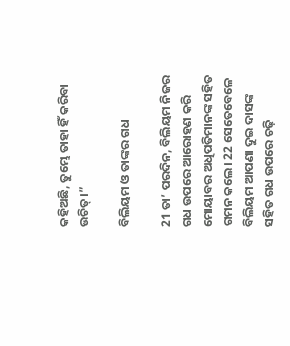କହିଅଛି, ତୁମ୍ଭେ ତାହା ହିଁ କରିବା ଉଚିତ୍।”

ବିଲିୟମ ଓ ତାଙ୍କର ଗଧ

21 ତା’ ପରଦିନ, ବିଲିୟମ ନିଜର ଗଧ ଉପରେ ଆରୋହଣ କରି ମୋୟାବର ଅଧିପତିମାନଙ୍କ ସହିତ ଗମନ କଲେ। 22 ସେତେବେଳେ ବିଲିୟମ ଆପଣା ଦୁଇ ଦାସଙ୍କ ସହିତ ଗଧ ଉପରେ ଚଢ଼ି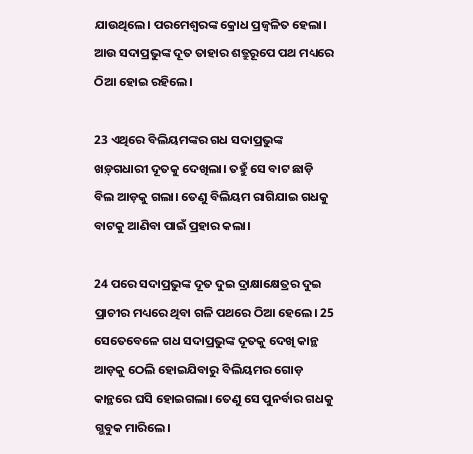ଯାଉଥିଲେ। ପରମେଶ୍ୱରଙ୍କ କ୍ରୋଧ ପ୍ରଜ୍ୱଳିତ ହେଲା। ଆଉ ସଦାପ୍ରଭୁଙ୍କ ଦୂତ ତାହାର ଶତ୍ରୁରୂପେ ପଥ ମଧ୍ୟରେ ଠିଆ ହୋଇ ରହିଲେ।

23 ଏଥିରେ ବିଲିୟମଙ୍କର ଗଧ ସଦାପ୍ରଭୁଙ୍କ ଖ‌ଡ଼୍‌ଗଧାରୀ ଦୂତକୁ ଦେଖିଲା। ତହୁଁ ସେ ବାଟ ଛାଡ଼ି ବିଲ ଆଡ଼କୁ ଗଲା। ତେଣୁ ବିଲିୟମ ରାଗିଯାଇ ଗଧକୁ ବାଟକୁ ଆଣିବା ପାଇଁ ପ୍ରହାର କଲା।

24 ପରେ ସଦାପ୍ରଭୁଙ୍କ ଦୂତ ଦୁଇ ଦ୍ରାକ୍ଷାକ୍ଷେତ୍ରର ଦୁଇ ପ୍ରାଚୀର ମଧ୍ୟରେ ଥିବା ଗଳି ପଥରେ ଠିଆ ହେଲେ। 25 ସେତେବେଳେ ଗଧ ସଦାପ୍ରଭୁଙ୍କ ଦୂତକୁ ଦେଖି କାନ୍ଥ ଆଡ଼କୁ ଠେଲି ହୋଇଯିବାରୁ ବିଲିୟମର ଗୋଡ଼ କାନ୍ଥରେ ଘସି ହୋଇଗଲା। ତେଣୁ ସେ ପୁନର୍ବାର ଗଧକୁ ଗ୍ଭବୁକ ମାରିଲେ।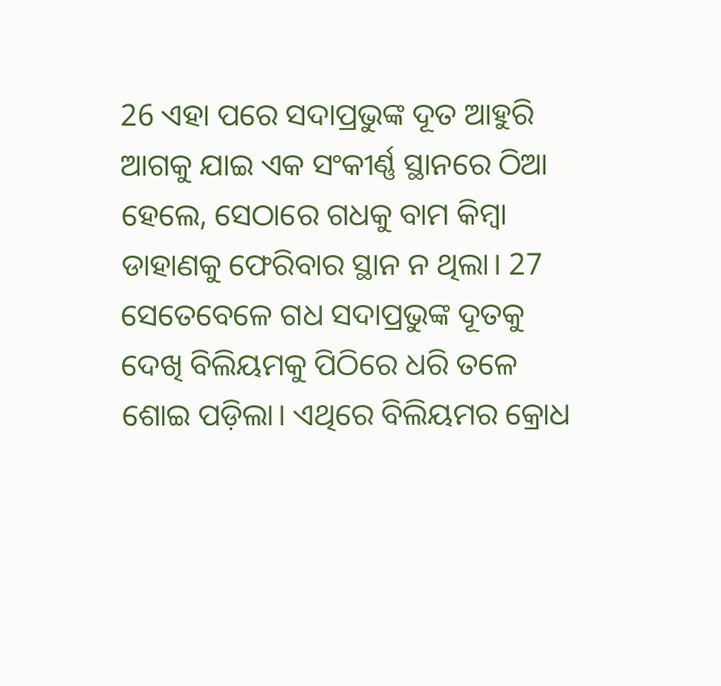26 ଏହା ପରେ ସଦାପ୍ରଭୁଙ୍କ ଦୂତ ଆହୁରି ଆଗକୁ ଯାଇ ଏକ ସଂକୀର୍ଣ୍ଣ ସ୍ଥାନରେ ଠିଆ ହେଲେ, ସେଠାରେ ଗଧକୁ ବାମ କିମ୍ବା ଡାହାଣକୁ ଫେରିବାର ସ୍ଥାନ ନ ଥିଲା। 27 ସେତେବେଳେ ଗଧ ସଦାପ୍ରଭୁଙ୍କ ଦୂତକୁ ଦେଖି ବିଲିୟମକୁ ପିଠିରେ ଧରି ତଳେ ଶୋଇ ପଡ଼ିଲା। ଏଥିରେ ବିଲିୟମର କ୍ରୋଧ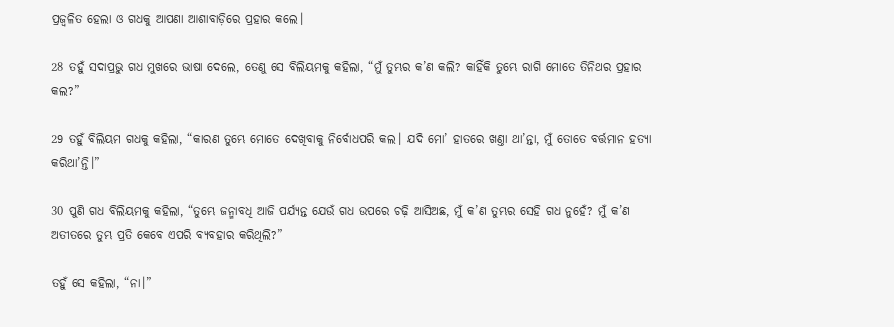ପ୍ରଜ୍ୱଳିତ ହେଲା ଓ ଗଧକୁ ଆପଣା ଆଶାବାଡ଼ିରେ ପ୍ରହାର କଲେ।

28 ତହୁଁ ସଦାପ୍ରଭୁ ଗଧ ମୁଖରେ ଭାଷା ଦେଲେ, ତେଣୁ ସେ ବିଲିୟମକୁ କହିଲା, “ମୁଁ ତୁମ୍ଭର କ’ଣ କଲି? କାହିଁକି ତୁମ୍ଭେ ରାଗି ମୋତେ ତିନିଥର ପ୍ରହାର କଲ?”

29 ତହୁଁ ବିଲିୟମ ଗଧକୁ କହିଲା, “କାରଣ ତୁମ୍ଭେ ମୋତେ ଦେଖିବାକୁ ନିର୍ବୋଧପରି କଲ। ଯଦି ମୋ’ ହାତରେ ଖଣ୍ତା ଥା’ନ୍ତା, ମୁଁ ତୋତେ ବର୍ତ୍ତମାନ ହତ୍ୟା କରିଥା’ନ୍ତି।”

30 ପୁଣି ଗଧ ବିଲିୟମକୁ କହିଲା, “ତୁମ୍ଭେ ଜନ୍ମାବଧି ଆଜି ପର୍ଯ୍ୟନ୍ତ ଯେଉଁ ଗଧ ଉପରେ ଚଢ଼ି ଆସିଅଛ, ମୁଁ କ’ଣ ତୁମ୍ଭର ସେହି ଗଧ ନୁହେଁ? ମୁଁ କ’ଣ ଅତୀତରେ ତୁମ୍ଭ ପ୍ରତି କେବେ ଏପରି ବ୍ୟବହାର କରିଥିଲି?”

ତହୁଁ ସେ କହିଲା, “ନା।”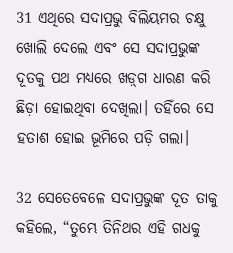31 ଏଥିରେ ସଦାପ୍ରଭୁ ବିଲିୟମର ଚକ୍ଷୁ ଖୋଲି ଦେଲେ ଏବଂ ସେ ସଦାପ୍ରଭୁଙ୍କ ଦୂତକୁ ପଥ ମଧ୍ୟରେ ଖ‌ଡ଼୍‌ଗ ଧାରଣ କରି ଛିଡ଼ା ହୋଇଥିବା ଦେଖିଲା। ତହିଁରେ ସେ ହତାଶ ହୋଇ ଭୂମିରେ ପଡ଼ି ଗଲା।

32 ସେତେବେଳେ ସଦାପ୍ରଭୁଙ୍କ ଦୂତ ତାକୁ କହିଲେ, “ତୁମ୍ଭେ ତିନିଥର ଏହି ଗଧକୁ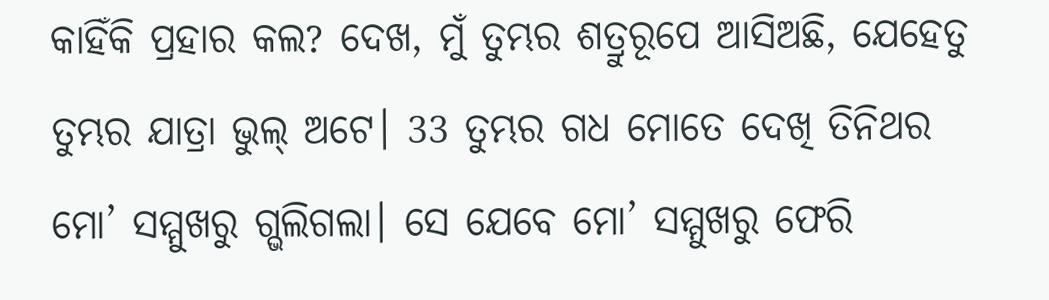କାହିଁକି ପ୍ରହାର କଲ? ଦେଖ, ମୁଁ ତୁମ୍ଭର ଶତ୍ରୁରୂପେ ଆସିଅଛି, ଯେହେତୁ ତୁମ୍ଭର ଯାତ୍ରା ଭୁଲ୍ ଅଟେ। 33 ତୁମ୍ଭର ଗଧ ମୋତେ ଦେଖି ତିନିଥର ମୋ’ ସମ୍ମୁଖରୁ ଗ୍ଭଲିଗଲା। ସେ ଯେବେ ମୋ’ ସମ୍ମୁଖରୁ ଫେରି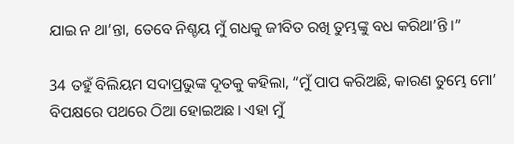ଯାଇ ନ ଥା’ନ୍ତା, ତେବେ ନିଶ୍ଚୟ ମୁଁ ଗଧକୁ ଜୀବିତ ରଖି ତୁମ୍ଭଙ୍କୁ ବଧ କରିଥା’ନ୍ତି।”

34 ତହୁଁ ବିଲିୟମ ସଦାପ୍ରଭୁଙ୍କ ଦୂତକୁ କହିଲା, “ମୁଁ ପାପ କରିଅଛି, କାରଣ ତୁମ୍ଭେ ମୋ’ ବିପକ୍ଷରେ ପଥରେ ଠିଆ ହୋଇଅଛ। ଏହା ମୁଁ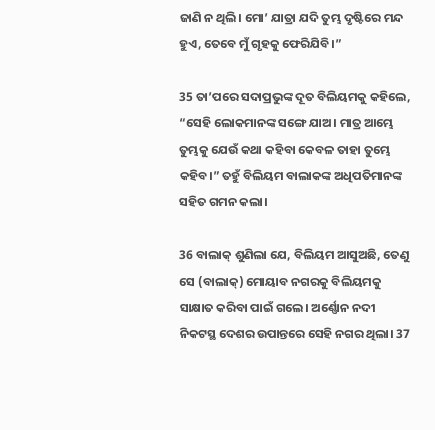ଜାଣି ନ ଥିଲି। ମୋ’ ଯାତ୍ରା ଯଦି ତୁମ୍ଭ ଦୃଷ୍ଟିରେ ମନ୍ଦ ହୁଏ, ତେବେ ମୁଁ ଗୃହକୁ ଫେରିଯିବି।”

35 ତା’ପରେ ସଦାପ୍ରଭୁଙ୍କ ଦୂତ ବିଲିୟମକୁ କହିଲେ, “ସେହି ଲୋକମାନଙ୍କ ସଙ୍ଗେ ଯାଅ। ମାତ୍ର ଆମ୍ଭେ ତୁମ୍ଭକୁ ଯେଉଁ କଥା କହିବା କେବଳ ତାହା ତୁମ୍ଭେ କହିବ।” ତହୁଁ ବିଲିୟମ ବାଲାକଙ୍କ ଅଧିପତିମାନଙ୍କ ସହିତ ଗମନ କଲା।

36 ବାଲାକ୍ ଶୁଣିଲା ଯେ, ବିଲିୟମ ଆସୁଅଛି, ତେଣୁ ସେ (ବାଲାକ୍) ମୋୟାବ ନଗରକୁ ବିଲିୟମକୁ ସାକ୍ଷାତ କରିବା ପାଇଁ ଗଲେ। ଅର୍ଣ୍ଣୋନ ନଦୀ ନିକଟସ୍ଥ ଦେଶର ଉପାନ୍ତରେ ସେହି ନଗର ଥିଲା। 37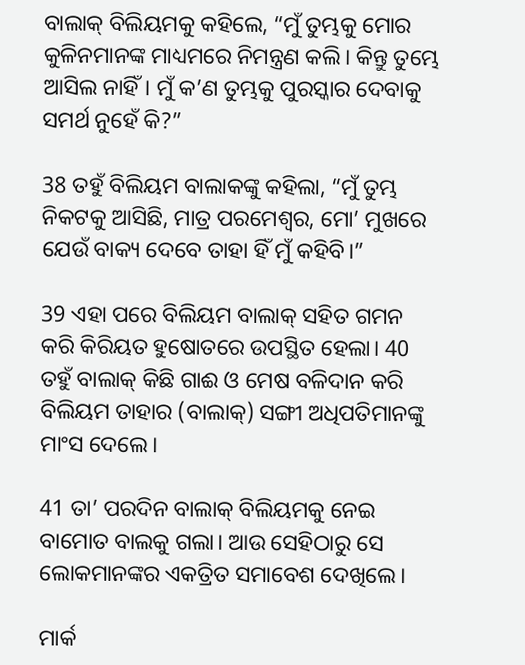ବାଲାକ୍ ବିଲିୟମକୁ କହିଲେ, “ମୁଁ ତୁମ୍ଭକୁ ମୋର କୁଳିନମାନଙ୍କ ମାଧ୍ୟମରେ ନିମନ୍ତ୍ରଣ କଲି। କିନ୍ତୁ ତୁମ୍ଭେ ଆସିଲ ନାହିଁ। ମୁଁ କ’ଣ ତୁମ୍ଭକୁ ପୁରସ୍କାର ଦେବାକୁ ସମର୍ଥ ନୁହେଁ କି?”

38 ତହୁଁ ବିଲିୟମ ବାଲାକଙ୍କୁ କହିଲା, “ମୁଁ ତୁମ୍ଭ ନିକଟକୁ ଆସିଛି, ମାତ୍ର ପରମେଶ୍ୱର, ମୋ’ ମୁଖରେ ଯେଉଁ ବାକ୍ୟ ଦେବେ ତାହା ହିଁ ମୁଁ କହିବି।”

39 ଏହା ପରେ ବିଲିୟମ ବାଲାକ୍ ସହିତ ଗମନ କରି କିରିୟତ ହୁଷୋତରେ ଉପସ୍ଥିତ ହେଲା। 40 ତହୁଁ ବାଲାକ୍ କିଛି ଗାଈ ଓ ମେଷ ବଳିଦାନ କରି ବିଲିୟମ ତାହାର (ବାଲାକ୍) ସଙ୍ଗୀ ଅଧିପତିମାନଙ୍କୁ ମାଂସ ଦେଲେ।

41 ତା’ ପରଦିନ ବାଲାକ୍ ବିଲିୟମକୁ ନେଇ ବାମୋତ ବାଲକୁ ଗଲା। ଆଉ ସେହିଠାରୁ ସେ ଲୋକମାନଙ୍କର ଏକତ୍ରିତ ସମାବେଶ ଦେଖିଲେ।

ମାର୍କ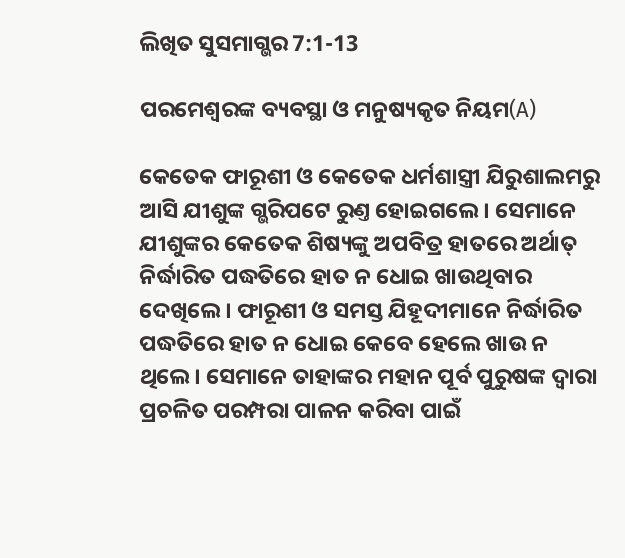ଲିଖିତ ସୁସମାଗ୍ଭର 7:1-13

ପରମେଶ୍ୱରଙ୍କ ବ୍ୟବସ୍ଥା ଓ ମନୁଷ୍ୟକୃତ ନିୟମ(A)

କେତେକ ଫାରୂଶୀ ଓ କେତେକ ଧର୍ମଶାସ୍ତ୍ରୀ ଯିରୁଶାଲମରୁ ଆସି ଯୀଶୁଙ୍କ ଗ୍ଭରିପଟେ ରୁଣ୍ତ ହୋଇଗଲେ। ସେମାନେ ଯୀଶୁଙ୍କର କେତେକ ଶିଷ୍ୟଙ୍କୁ ଅପବିତ୍ର ହାତରେ ଅର୍ଥାତ୍ ନିର୍ଦ୍ଧାରିତ ପଦ୍ଧତିରେ ହାତ ନ ଧୋଇ ଖାଉଥିବାର ଦେଖିଲେ। ଫାରୂଶୀ ଓ ସମସ୍ତ ଯିହୂଦୀମାନେ ନିର୍ଦ୍ଧାରିତ ପଦ୍ଧତିରେ ହାତ ନ ଧୋଇ କେବେ ହେଲେ ଖାଉ ନ ଥିଲେ। ସେମାନେ ତାହାଙ୍କର ମହାନ ପୂର୍ବ ପୁରୁଷଙ୍କ ଦ୍ୱାରା ପ୍ରଚଳିତ ପରମ୍ପରା ପାଳନ କରିବା ପାଇଁ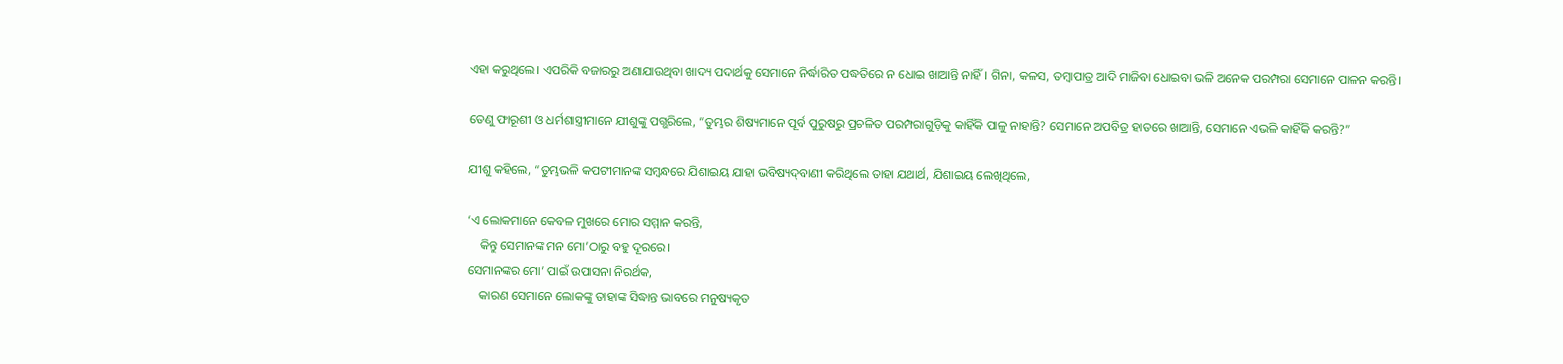ଏହା କରୁଥିଲେ। ଏପରିକି ବଜାରରୁ ଅଣାଯାଉଥିବା ଖାଦ୍ୟ ପଦାର୍ଥକୁ ସେମାନେ ନିର୍ଦ୍ଧାରିତ ପଦ୍ଧତିରେ ନ ଧୋଇ ଖାଆନ୍ତି ନାହିଁ। ଗିନା, କଳସ, ତମ୍ବାପାତ୍ର ଆଦି ମାଜିବା ଧୋଇବା ଭଳି ଅନେକ ପରମ୍ପରା ସେମାନେ ପାଳନ କରନ୍ତି।

ତେଣୁ ଫାରୂଶୀ ଓ ଧର୍ମଶାସ୍ତ୍ରୀମାନେ ଯୀଶୁଙ୍କୁ ପଗ୍ଭରିଲେ, “ତୁମ୍ଭର ଶିଷ୍ୟମାନେ ପୂର୍ବ ପୁରୁଷରୁ ପ୍ରଚଳିତ ପରମ୍ପରାଗୁଡ଼ିକୁ କାହିଁକି ପାଳୁ ନାହାନ୍ତି? ସେମାନେ ଅପବିତ୍ର ହାତରେ ଖାଆନ୍ତି, ସେମାନେ ଏଭଳି କାହିଁକି କରନ୍ତି?”

ଯୀଶୁ କହିଲେ, “ତୁମ୍ଭଭଳି କପଟୀମାନଙ୍କ ସମ୍ବନ୍ଧରେ ଯିଶାଇୟ ଯାହା ଭବିଷ୍ୟ‌ଦ୍‌ବାଣୀ କରିଥିଲେ ତାହା ଯଥାର୍ଥ, ଯିଶାଇୟ ଲେଖିଥିଲେ,

‘ଏ ଲୋକମାନେ କେବଳ ମୁଖରେ ମୋର ସମ୍ମାନ କରନ୍ତି,
    କିନ୍ତୁ ସେମାନଙ୍କ ମନ ମୋ’ଠାରୁ ବହୁ ଦୂରରେ।
ସେମାନଙ୍କର ମୋ’ ପାଇଁ ଉପାସନା ନିରର୍ଥକ,
    କାରଣ ସେମାନେ ଲୋକଙ୍କୁ ତାହାଙ୍କ ସିଦ୍ଧାନ୍ତ ଭାବରେ ମନୁଷ୍ୟକୃତ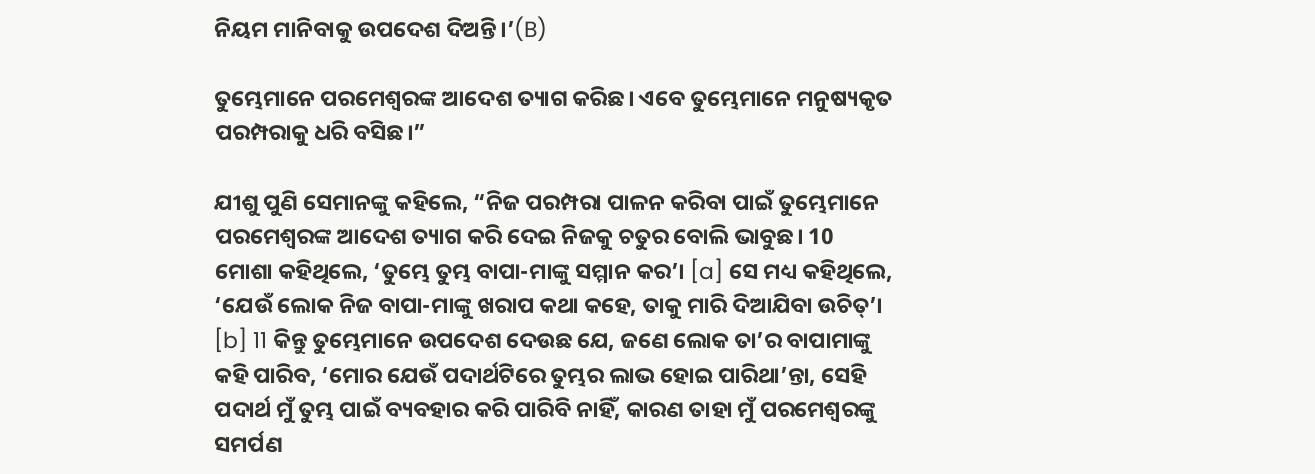ନିୟମ ମାନିବାକୁ ଉପଦେଶ ଦିଅନ୍ତି।’(B)

ତୁମ୍ଭେମାନେ ପରମେଶ୍ୱରଙ୍କ ଆଦେଶ ତ୍ୟାଗ କରିଛ। ଏବେ ତୁମ୍ଭେମାନେ ମନୁଷ୍ୟକୃତ ପରମ୍ପରାକୁ ଧରି ବସିଛ।”

ଯୀଶୁ ପୁଣି ସେମାନଙ୍କୁ କହିଲେ, “ନିଜ ପରମ୍ପରା ପାଳନ କରିବା ପାଇଁ ତୁମ୍ଭେମାନେ ପରମେଶ୍ୱରଙ୍କ ଆଦେଶ ତ୍ୟାଗ କରି ଦେଇ ନିଜକୁ ଚତୁର ବୋଲି ଭାବୁଛ। 10 ମୋଶା କହିଥିଲେ, ‘ତୁମ୍ଭେ ତୁମ୍ଭ ବାପା-ମାଙ୍କୁ ସମ୍ମାନ କର’। [a] ସେ ମଧ୍ୟ କହିଥିଲେ, ‘ଯେଉଁ ଲୋକ ନିଜ ବାପା-ମାଙ୍କୁ ଖରାପ କଥା କହେ, ତାକୁ ମାରି ଦିଆଯିବା ଉଚିତ୍’। [b] 11 କିନ୍ତୁ ତୁମ୍ଭେମାନେ ଉପଦେଶ ଦେଉଛ ଯେ, ଜଣେ ଲୋକ ତା’ର ବାପାମାଙ୍କୁ କହି ପାରିବ, ‘ମୋର ଯେଉଁ ପଦାର୍ଥଟିରେ ତୁମ୍ଭର ଲାଭ ହୋଇ ପାରିଥା’ନ୍ତା, ସେହି ପଦାର୍ଥ ମୁଁ ତୁମ୍ଭ ପାଇଁ ବ୍ୟବହାର କରି ପାରିବି ନାହିଁ, କାରଣ ତାହା ମୁଁ ପରମେଶ୍ୱରଙ୍କୁ ସମର୍ପଣ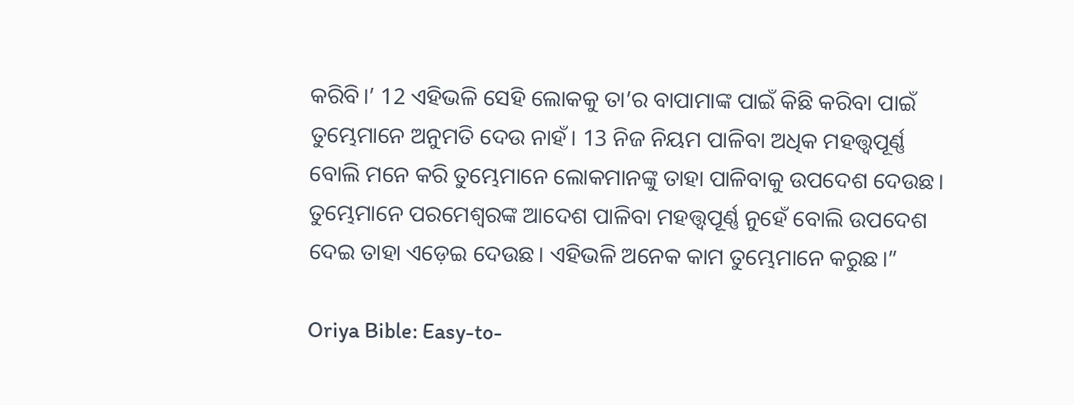କରିବି।’ 12 ଏହିଭଳି ସେହି ଲୋକକୁ ତା’ର ବାପାମାଙ୍କ ପାଇଁ କିଛି କରିବା ପାଇଁ ତୁମ୍ଭେମାନେ ଅନୁମତି ଦେଉ ନାହଁ। 13 ନିଜ ନିୟମ ପାଳିବା ଅଧିକ ମହତ୍ତ୍ୱପୂର୍ଣ୍ଣ ବୋଲି ମନେ କରି ତୁମ୍ଭେମାନେ ଲୋକମାନଙ୍କୁ ତାହା ପାଳିବାକୁ ଉପଦେଶ ଦେଉଛ। ତୁମ୍ଭେମାନେ ପରମେଶ୍ୱରଙ୍କ ଆଦେଶ ପାଳିବା ମହତ୍ତ୍ୱପୂର୍ଣ୍ଣ ନୁହେଁ ବୋଲି ଉପଦେଶ ଦେଇ ତାହା ଏଡ଼େଇ ଦେଉଛ। ଏହିଭଳି ଅନେକ କାମ ତୁମ୍ଭେମାନେ କରୁଛ।”

Oriya Bible: Easy-to-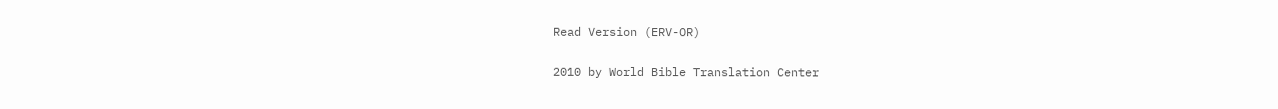Read Version (ERV-OR)

2010 by World Bible Translation Center